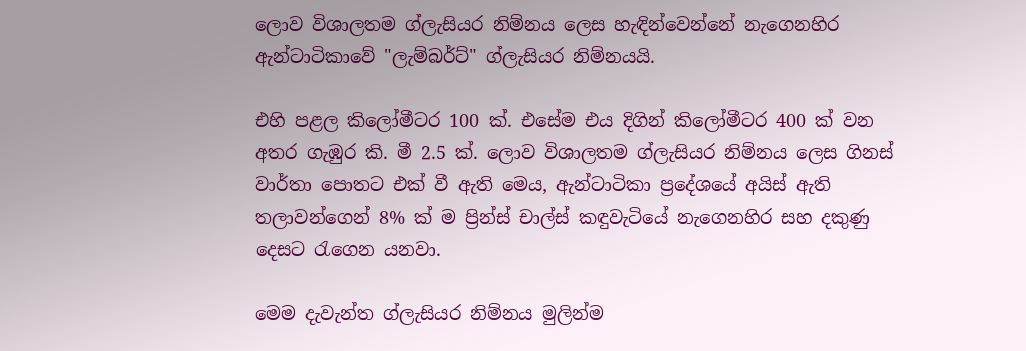ලොව විශාලතම ග්ලැසියර නිම්නය ලෙස හැඳින්වෙන්නේ නැගෙනහිර ඇන්ටාටිකාවේ "ලැම්බර්ට්" ග්ලැසියර නිම්නයයි.

එහි පළල කිලෝමීටර 100 ක්. එසේම එය දිගින් කිලෝමීටර 400 ක් වන අතර ගැඹුර කි. මී 2.5 ක්. ලොව විශාලතම ග්ලැසියර නිම්නය ලෙස ගිනස් වාර්තා පොතට එක් වී ඇති මෙය, ඇන්ටාටිකා ප්‍රදේශයේ අයිස් ඇති තලාවන්ගෙන් 8% ක් ම ප්‍රින්ස් චාල්ස් කඳුවැටියේ නැගෙනහිර සහ දකුණු දෙසට රැගෙන යනවා.

මෙම දැවැන්ත ග්ලැසියර නිම්නය මුලින්ම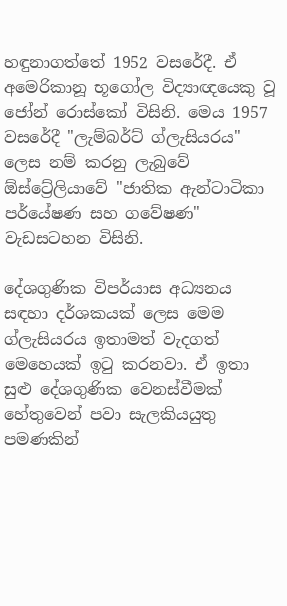හඳුනාගත්තේ 1952 වසරේදී. ඒ අමෙරිකානූ භූගෝල විද්‍යාඥයෙකු වූ ජෝන් රොස්කෝ විසිනි. මෙය 1957 වසරේදී "ලැම්බර්ට් ග්ලැසියරය" ලෙස නම් කරනු ලැබුවේ ඕස්ට්‍රේලියාවේ "ජාතික ඇන්ටාටිකා පර්යේෂණ සහ ගවේෂණ" වැඩසටහන විසිනි.

දේශගුණික විපර්යාස අධ්‍යනය සඳහා දර්ශකයක් ලෙස මෙම ග්ලැසියරය ඉතාමත් වැදගත් මෙහෙයක් ඉටු කරනවා. ඒ ඉතා සුළු දේශගුණික වෙනස්වීමක් හේතුවෙන් පවා සැලකියයුතු පමණකින්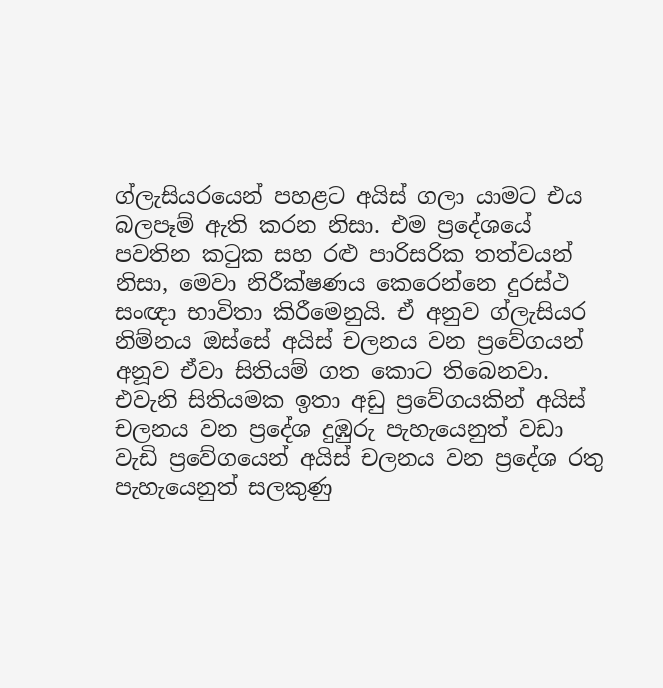ග්ලැසියරයෙන් පහළට අයිස් ගලා යාමට එය බලපෑම් ඇති කරන නිසා. එම ප්‍රදේශයේ පවතින කටුක සහ රළු පාරිසරික තත්වයන් නිසා, මෙවා නිරීක්ෂණය කෙරෙන්නෙ දුරස්ථ සංඥා භාවිතා කිරීමෙනුයි. ඒ අනුව ග්ලැසියර නිම්නය ඔස්සේ අයිස් චලනය වන ප්‍රවේගයන් අනූව ඒවා සිතියම් ගත කොට තිබෙනවා. එවැනි සිතියමක ඉතා අඩු ප්‍රවේගයකින් අයිස් චලනය වන ප්‍රදේශ දුඹුරු පැහැයෙනුත් වඩා වැඩි ප්‍රවේගයෙන් අයිස් චලනය වන ප්‍රදේශ රතු පැහැයෙනුත් සලකුණු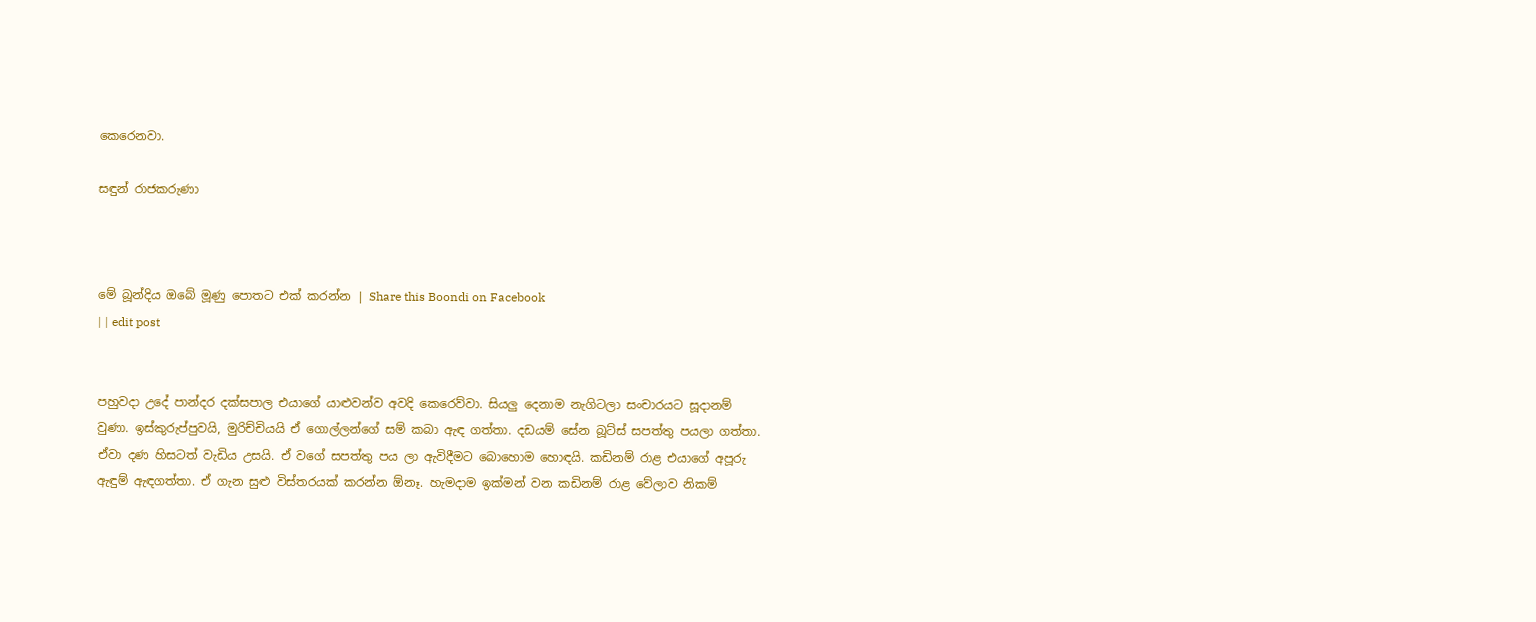කෙරෙනවා.

සඳුන් රාජකරුණා



මේ බූන්දිය ඔබේ මූණු පොතට එක් කරන්න | Share this Boondi on Facebook
| | edit post


පහුවදා උදේ පාන්දර දක්සපාල එයාගේ යාළුවන්ව අවදි කෙරෙව්වා. සියලු දෙනාම නැගිටලා සංචාරයට සූදානම් වුණා. ඉස්කුරුප්පුවයි, මුරිච්චියයි ඒ ගොල්ලන්ගේ සම් කබා ඇඳ ගත්තා. දඩයම් සේන බූට්ස් සපත්තු පයලා ගත්තා. ඒවා දණ හිසටත් වැඩිය උසයි. ඒ වගේ සපත්තු පය ලා ඇවිදීමට බොහොම හොඳයි. කඩිනම් රාළ එයාගේ අපූරු ඇඳුම් ඇඳගත්තා. ඒ ගැන සුළු විස්තරයක් කරන්න ඕනෑ. හැමදාම ඉක්මන් වන කඩිනම් රාළ වේලාව නිකම්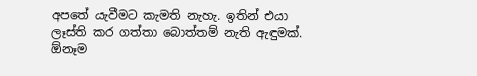අපතේ යැවීමට කැමති නැහැ. ඉතින් එයා ලෑස්ති කර ගත්තා බොත්තම් නැති ඇඳුමක්. ඕනෑම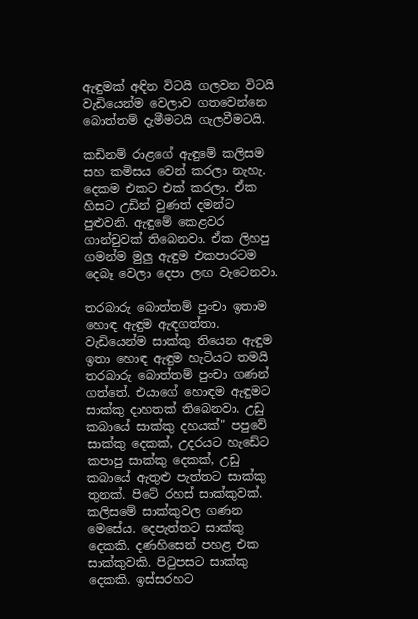ඇඳුමක් අඳින විටයි ගලවන විටයි වැඩියෙන්ම වෙලාව ගතවෙන්නෙ බොත්තම් දැමීමටයි ගැලවීමටයි.

කඩිනම් රාළගේ ඇඳුමේ කලිසම සහ කමිසය වෙන් කරලා නැහැ. දෙකම එකට එක් කරලා. ඒක හිසට උඩින් වුණත් දමන්ට පුළුවනි. ඇඳුමේ කෙළවර ගාන්චුවක් තිබෙනවා. ඒක ලිහපු ගමන්ම මුලු ඇඳුම එකපාරටම දෙබෑ වෙලා දෙපා ලඟ වැටෙනවා.

තරබාරු බොත්තම් පුංචා ඉතාම හොඳ ඇඳුම ඇඳගත්තා. වැඩියෙන්ම සාක්කු තියෙන ඇඳුම ඉතා හොඳ ඇඳුම හැටියට තමයි තරබාරු බොත්තම් පුංචා ගණන් ගත්තේ. එයාගේ හොඳම ඇඳුමට සාක්කු දාහතක් තිබෙනවා. උඩු කබායේ සාක්කු දහයක්" පපුවේ සාක්කු දෙකක්, උදරයට හැඩේට කපාපු සාක්කු දෙකක්, උඩු කබායේ ඇතුළු පැත්තට සාක්කු තුනක්. පිටේ රහස් සාක්කුවක්. කලිසමේ සාක්කුවල ගණන මෙසේය. දෙපැත්තට සාක්කු දෙකකි. දණහිසෙන් පහළ එක සාක්කුවකි. පිටුපසට සාක්කු දෙකකි. ඉස්සරහට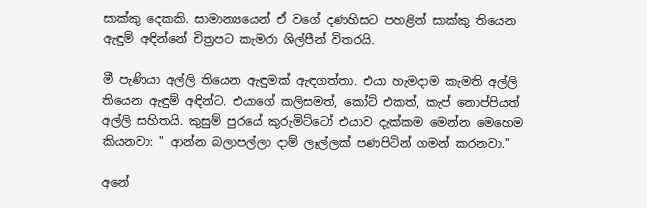සාක්කු දෙකකි. සාමාන්‍යයෙන් ඒ වගේ දණහිසට පහළින් සාක්කු තියෙන ඇඳුම් අඳින්නේ චිත්‍රපට කැමරා ශිල්පීන් විතරයි.

මී පැණියා අල්ලි තියෙන ඇඳුමක් ඇඳගත්තා. එයා හැමදාම කැමති අල්ලි තියෙන ඇඳුම් අඳින්ට. එයාගේ කලිසමත්, කෝට් එකත්, කැප් තොප්පියත් අල්ලි සහිතයි. කුසුම් පුරයේ කුරුමිට්ටෝ එයාව දැක්කම මෙන්න මෙහෙම කියනවා: " ආන්න බලාපල්ලා දාම් ලෑල්ලක් පණපිටින් ගමන් කරනවා."

අනේ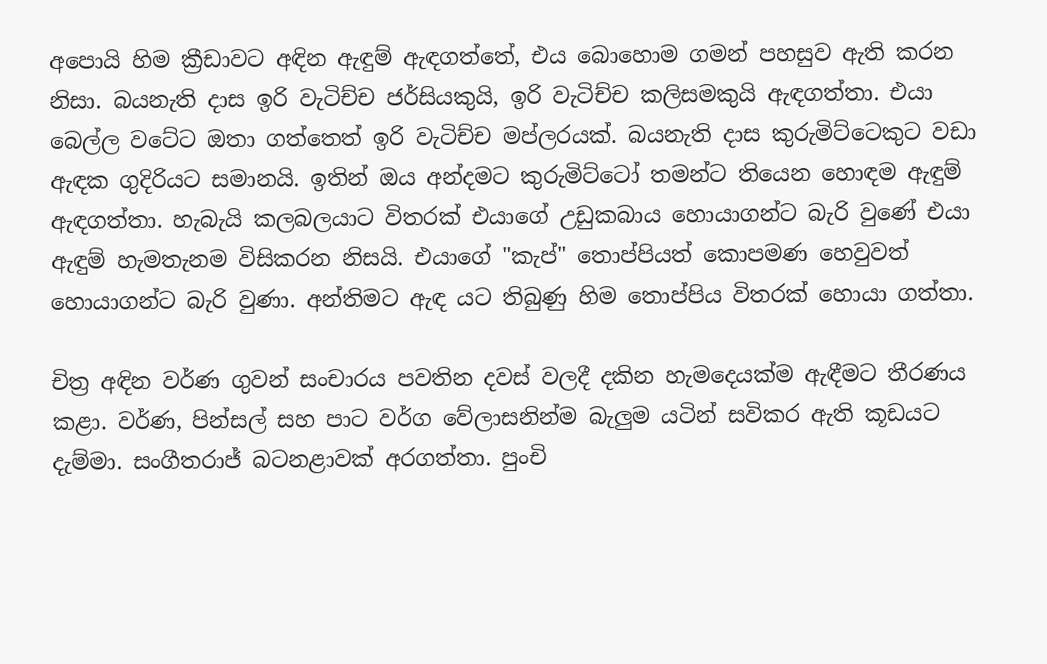අපොයි හිම ක්‍රීඩාවට අඳින ඇඳුම් ඇඳගත්තේ, එය බොහොම ගමන් පහසුව ඇති කරන නිසා. බයනැති දාස ඉරි වැටිච්ච ජර්සියකුයි, ඉරි වැටිච්ච කලිසමකුයි ඇඳගත්තා. එයා බෙල්ල වටේට ඔතා ගත්තෙත් ඉරි වැටිච්ච මප්ලරයක්. බයනැති දාස කුරුමිට්ටෙකුට වඩා ඇඳක ගුදිරියට සමානයි. ඉතින් ඔය අන්දමට කුරුමිට්ටෝ තමන්ට තියෙන හොඳම ඇඳුම් ඇඳගත්තා. හැබැයි කලබලයාට විතරක් එයාගේ උඩුකබාය හොයාගන්ට බැරි වුණේ එයා ඇඳුම් හැමතැනම විසිකරන නිසයි. එයාගේ "කැප්" තොප්පියත් කොපමණ හෙවුවත් හොයාගන්ට බැරි වුණා. අන්තිමට ඇඳ යට තිබුණු හිම තොප්පිය විතරක් හොයා ගත්තා.

චිත්‍ර අඳින වර්ණ ගුවන් සංචාරය පවතින දවස් වලදී දකින හැමදෙයක්ම ඇඳීමට තීරණය කළා. වර්ණ, පින්සල් සහ පාට වර්ග වේලාසනින්ම බැලුම යටින් සවිකර ඇති කූඩයට දැම්මා. සංගීතරාජ් බටනළාවක් අරගත්තා. පුංචි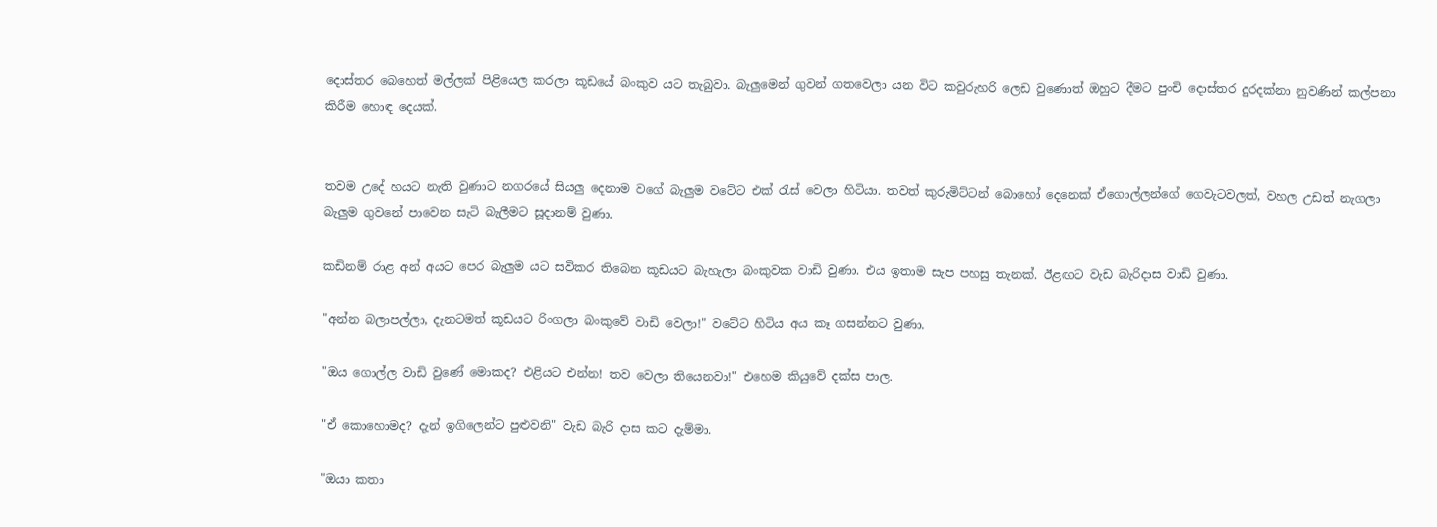දොස්තර බෙහෙත් මල්ලක් පිළියෙල කරලා කූඩයේ බංකුව යට තැබුවා. බැලුමෙන් ගුවන් ගතවෙලා යන විට කවුරුහරි ලෙඩ වුණොත් ඔහුට දීමට පුංචි දොස්තර දුරදක්නා නුවණින් කල්පනා කිරීම හොඳ දෙයක්.


තවම උදේ හයට නැති වුණාට නගරයේ සියලු දෙනාම වගේ බැලුම වටේට එක් රැස් වෙලා හිටියා. තවත් කුරුමිට්ටන් බොහෝ දෙනෙක් ඒගොල්ලන්ගේ ගෙවැටවලත්, වහල උඩත් නැගලා බැලුම ගුවනේ පාවෙන සැටි බැලීමට සූදානම් වුණා.

කඩිනම් රාළ අන් අයට පෙර බැලුම යට සවිකර තිබෙන කූඩයට බැහැලා බංකුවක වාඩි වුණා. එය ඉතාම සැප පහසු තැනක්. ඊළඟට වැඩ බැරිදාස වාඩි වුණා.

"අන්න බලාපල්ලා, දැනටමත් කූඩයට රිංගලා බංකුවේ වාඩි වෙලා!" වටේට හිටිය අය කෑ ගසන්නට වුණා.

"ඔය ගොල්ල වාඩි වුණේ මොකද? එළියට එන්න! තව වෙලා තියෙනවා!" එහෙම කියුවේ දක්ස පාල.

"ඒ කොහොමද? දැන් ඉගිලෙන්ට පුළුවනි" වැඩ බැරි දාස කට දැම්මා.

"ඔයා කතා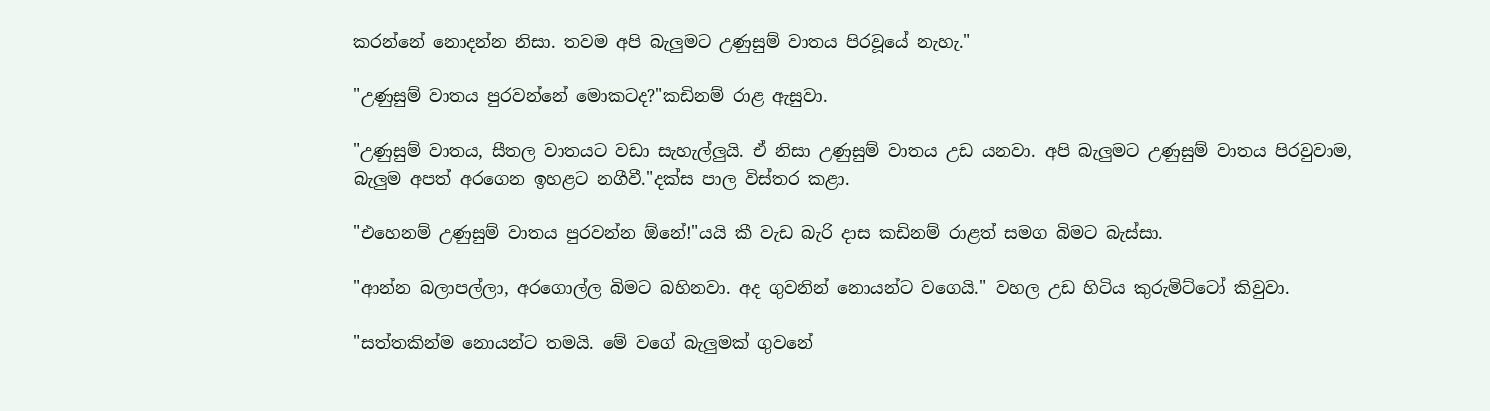කරන්නේ නොදන්න නිසා. තවම අපි බැලුමට උණුසුම් වාතය පිරවූයේ නැහැ."

"උණුසුම් වාතය පුරවන්නේ මොකටද?"කඩිනම් රාළ ඇසුවා.

"උණුසුම් වාතය, සීතල වාතයට වඩා සැහැල්ලුයි. ඒ නිසා උණුසුම් වාතය උඩ යනවා. අපි බැලුමට උණුසුම් වාතය පිරවුවාම, බැලුම අපත් අරගෙන ඉහළට නගීවී."දක්ස පාල විස්තර කළා.

"එහෙනම් උණුසුම් වාතය පුරවන්න ඕනේ!"යයි කී වැඩ බැරි දාස කඩිනම් රාළත් සමග බිමට බැස්සා.

"ආන්න බලාපල්ලා, අරගොල්ල බිමට බහිනවා. අද ගුවනින් නොයන්ට වගෙයි." වහල උඩ හිටිය කුරුමිට්ටෝ කිවුවා.

"සත්තකින්ම නොයන්ට තමයි. මේ වගේ බැලුමක් ගුවනේ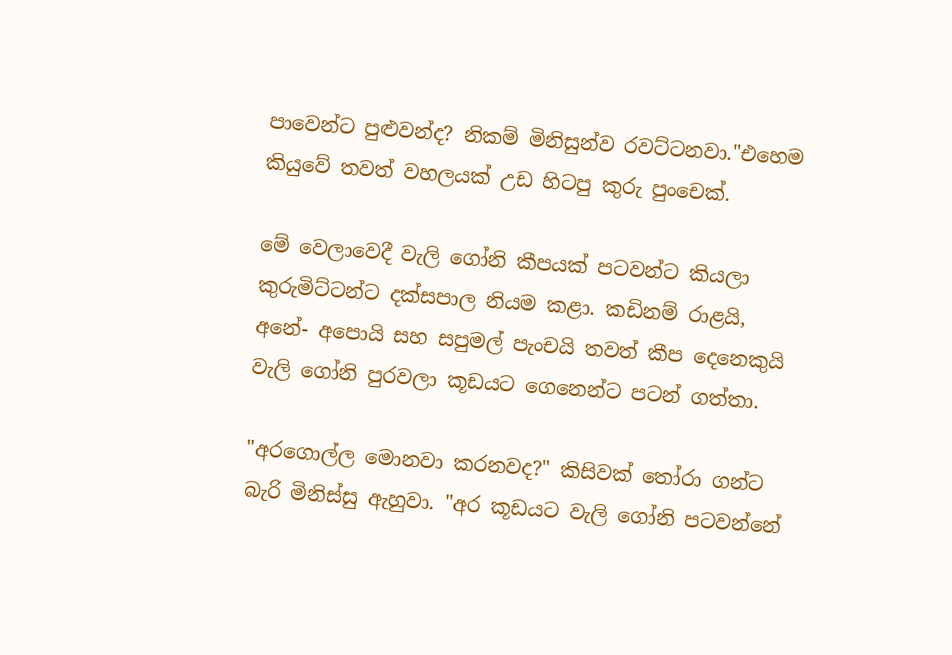පාවෙන්ට පුළුවන්ද? නිකම් මිනිසුන්ව රවට්ටනවා."එහෙම කියුවේ තවත් වහලයක් උඩ හිටපු කුරු පුංචෙක්.

මේ වෙලාවෙදී වැලි ගෝනි කීපයක් පටවන්ට කියලා කුරුමිට්ටන්ට දක්සපාල නියම කළා. කඩිනම් රාළයි, අනේ- අපොයි සහ සපුමල් පැංචයි තවත් කීප දෙනෙකුයි වැලි ගෝනි පුරවලා කූඩයට ගෙනෙන්ට පටන් ගත්තා.

"අරගොල්ල මොනවා කරනවද?" කිසිවක් තෝරා ගන්ට බැරි මිනිස්සු ඇහුවා. "අර කූඩයට වැලි ගෝනි පටවන්නේ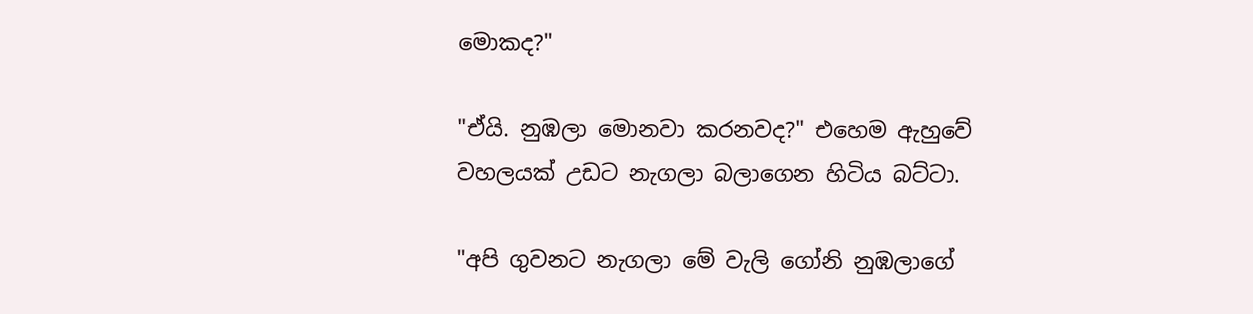මොකද?"

"ඒයි. නුඹලා මොනවා කරනවද?" එහෙම ඇහුවේ වහලයක් උඩට නැගලා බලාගෙන හිටිය බට්ටා.

"අපි ගුවනට නැගලා මේ වැලි ගෝනි නුඹලාගේ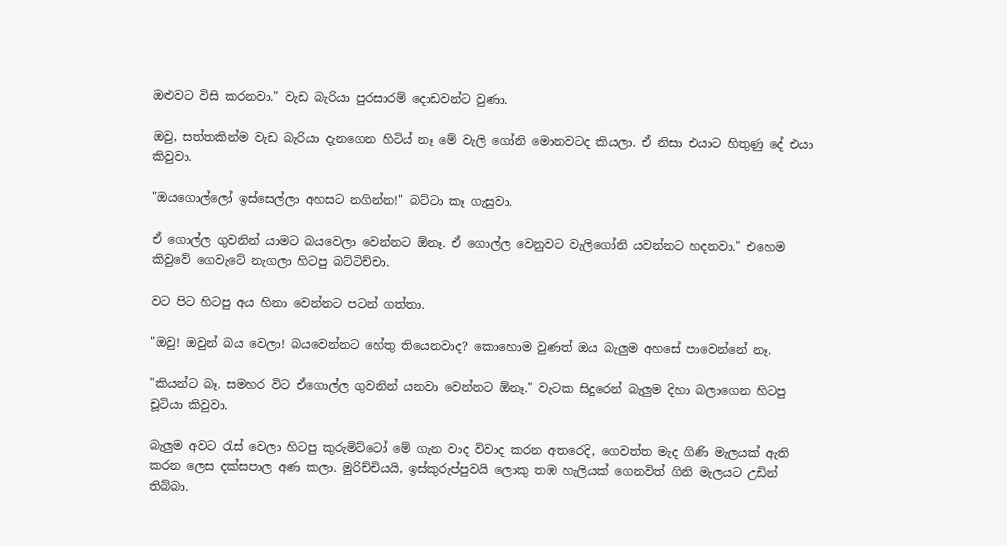ඔළුවට විසි කරනවා." වැඩ බැරියා පුරසාරම් දොඩවන්ට වුණා.

ඔවු, සත්තකින්ම වැඩ බැරියා දැනගෙන හිටිය් නෑ මේ වැලි ගෝනි මොනවටද කියලා. ඒ නිසා එයාට හිතුණු දේ එයා කිවුවා.

"ඔයගොල්ලෝ ඉස්සෙල්ලා අහසට නගින්න!" බට්ටා කෑ ගැසුවා.

ඒ ගොල්ල ගුවනින් යාමට බයවෙලා වෙන්නට ඕනෑ. ඒ ගොල්ල වෙනුවට වැලිගෝනි යවන්නට හදනවා." එහෙම කිවුවේ ගෙවැටේ නැගලා හිටපු බට්ටිච්චා.

වට පිට හිටපු අය හිනා වෙන්නට පටන් ගත්තා.

"ඔවු! ඔවුන් බය වෙලා! බයවෙන්නට හේතු තියෙනවාද? කොහොම වුණත් ඔය බැලුම අහසේ පාවෙන්නේ නෑ.

"කියන්ට බෑ. සමහර විට ඒගොල්ල ගුවනින් යනවා වෙන්නට ඕනෑ." වැටක සිදුරෙන් බැලුම දිහා බලාගෙන හිටපු චූටියා කිවුවා.

බැලුම අවට රැස් වෙලා හිටපු කුරුමිට්ටෝ මේ ගැන වාද විවාද කරන අතරෙදි, ගෙවත්ත මැද ගිණි මැලයක් ඇති කරන ලෙස දක්සපාල අණ කලා. මුරිච්චියයි, ඉස්කුරුප්පුවයි ලොකු තඹ හැලියක් ගෙනවිත් ගිනි මැලයට උඩින් තිබ්බා.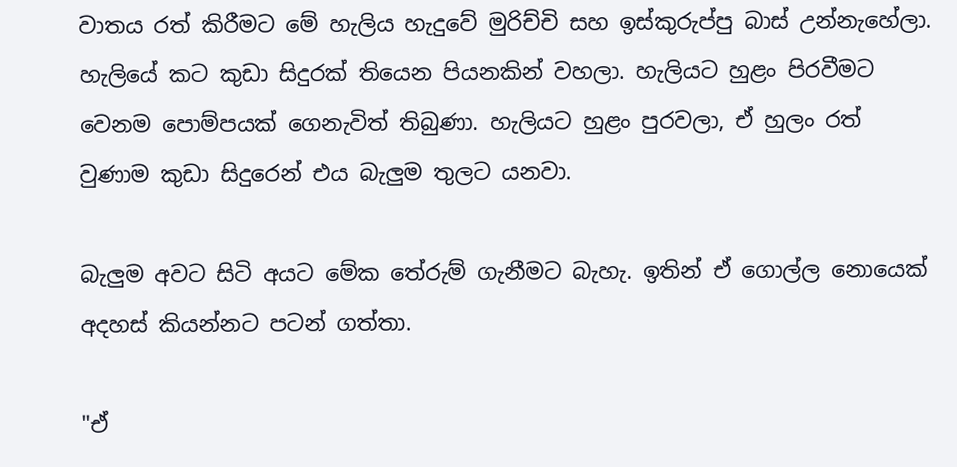වාතය රත් කිරීමට මේ හැලිය හැදුවේ මුරිච්චි සහ ඉස්කුරුප්පු බාස් උන්නැහේලා. හැලියේ කට කුඩා සිදුරක් තියෙන පියනකින් වහලා. හැලියට හුළං පිරවීමට වෙනම පොම්පයක් ගෙනැවිත් තිබුණා. හැලියට හුළං පුරවලා, ඒ හුලං රත් වුණාම කුඩා සිදුරෙන් එය බැලුම තුලට යනවා.

බැලුම අවට සිටි අයට මේක තේරුම් ගැනීමට බැහැ. ඉතින් ඒ ගොල්ල නොයෙක් අදහස් කියන්නට පටන් ගත්තා.

"ඒ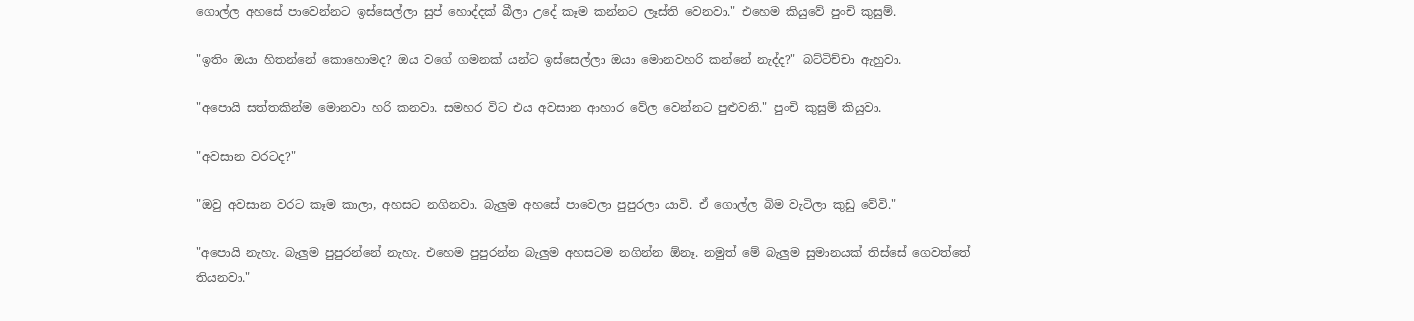ගොල්ල අහසේ පාවෙන්නට ඉස්සෙල්ලා සුප් හොද්දක් බීලා උදේ කෑම කන්නට ලෑස්ති වෙනවා." එහෙම කියුවේ පුංචි කුසුම්.

"ඉතිං ඔයා හිතන්නේ කොහොමද? ඔය වගේ ගමනක් යන්ට ඉස්සෙල්ලා ඔයා මොනවහරි කන්නේ නැද්ද?" බට්ටිච්චා ඇහුවා.

"අපොයි සත්තකින්ම මොනවා හරි කනවා. සමහර විට එය අවසාන ආහාර වේල වෙන්නට පුළුවනි." පුංචි කුසුම් කියුවා.

"අවසාන වරටද?"

"ඔවු අවසාන වරට කෑම කාලා, අහසට නගිනවා. බැලුම අහසේ පාවෙලා පුපුරලා යාවි. ඒ ගොල්ල බිම වැටිලා කුඩු වේවි."

"අපොයි නැහැ. බැලුම පුපුරන්නේ නැහැ. එහෙම පුපුරන්න බැලුම අහසටම නගින්න ඕනෑ. නමුත් මේ බැලුම සුමානයක් තිස්සේ ගෙවත්තේ තියනවා."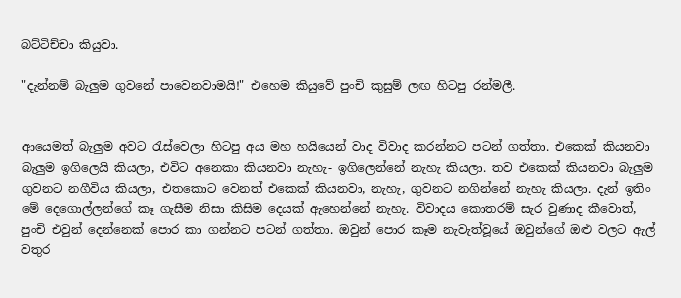බට්ටිච්චා කියුවා.

"දැන්නම් බැලුම ගුවනේ පාවෙනවාමයි!" එහෙම කියුවේ පුංචි කුසුම් ලඟ හිටපු රන්මලී.


ආයෙමත් බැලුම අවට රැස්වෙලා හිටපු අය මහ හයියෙන් වාද විවාද කරන්නට පටන් ගත්තා. එකෙක් කියනවා බැලුම ඉගිලෙයි කියලා, එවිට අනෙකා කියනවා නැහැ- ඉගිලෙන්නේ නැහැ කියලා. තව එකෙක් කියනවා බැලුම ගුවනට නගීවිය කියලා, එතකොට වෙනත් එකෙක් කියනවා, නැහැ, ගුවනට නගින්නේ නැහැ කියලා. දැන් ඉතිං මේ දෙගොල්ලන්ගේ කෑ ගැසීම නිසා කිසිම දෙයක් ඇහෙන්නේ නැහැ. විවාදය කොතරම් සැර වුණාද කීවොත්, පුංචි එවුන් දෙන්නෙක් පොර කා ගන්නට පටන් ගත්තා. ඔවුන් පොර කෑම නැවැත්වූයේ ඔවුන්ගේ ඔළු වලට ඇල් වතුර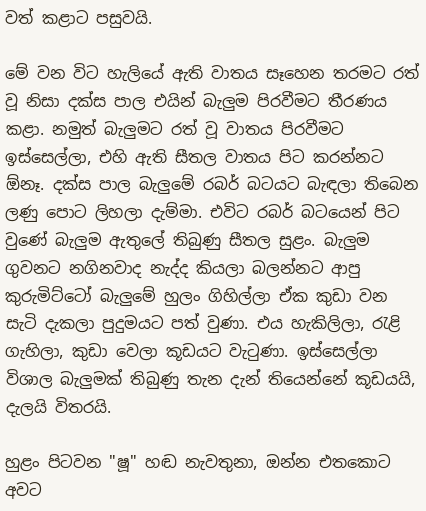වත් කළාට පසුවයි.

මේ වන විට හැලියේ ඇති වාතය සෑහෙන තරමට රත් වූ නිසා දක්ස පාල එයින් බැලුම පිරවීමට තීරණය කළා. නමුත් බැලුමට රත් වූ වාතය පිරවීමට ඉස්සෙල්ලා, එහි ඇති සීතල වාතය පිට කරන්නට ඕනෑ. දක්ස පාල බැලුමේ රබර් බටයට බැඳලා තිබෙන ලණු පොට ලිහලා දැම්මා. එවිට රබර් බටයෙන් පිට වුණේ බැලුම ඇතුලේ තිබුණු සීතල සුළං. බැලුම ගුවනට නගිනවාද නැද්ද කියලා බලන්නට ආපු කුරුමිට්ටෝ බැලුමේ හුලං ගිහිල්ලා ඒක කුඩා වන සැටි දැකලා පුදුමයට පත් වුණා. එය හැකිලිලා, රැළි ගැහිලා, කුඩා වෙලා කූඩයට වැටුණා. ඉස්සෙල්ලා විශාල බැලුමක් තිබුණු තැන දැන් තියෙන්නේ කූඩයයි, දැලයි විතරයි.

හුළං පිටවන "ෂූ" හඬ නැවතුනා, ඔන්න එතකොට අවට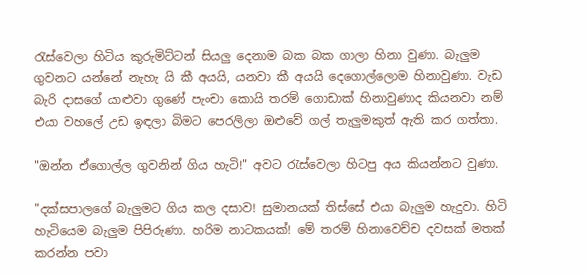රැස්වෙලා හිටිය කුරුමිට්ටන් සියලු දෙනාම බක බක ගාලා හිනා වුණා. බැලුම ගුවනට යන්නේ නැහැ යි කී අයයි, යනවා කී අයයි දෙගොල්ලොම හිනාවුණා. වැඩ බැරි දාසගේ යාළුවා ගුණේ පැංචා කොයි තරම් ගොඩාක් හිනාවුණාද කියනවා නම් එයා වහලේ උඩ ඉඳලා බිමට පෙරලිලා ඔළුවේ ගල් තැලුමකුත් ඇති කර ගත්තා.

"ඔන්න ඒගොල්ල ගුවනින් ගිය හැටි!" අවට රැස්වෙලා හිටපු අය කියන්නට වුණා.

"දක්සපාලගේ බැලුමට ගිය කල දසාව! සුමානයක් තිස්සේ එයා බැලුම හැදුවා. හිටි හැටියෙම බැලුම පිපිරුණා. හරිම නාටකයක්! මේ තරම් හිනාවෙච්ච දවසක් මතක් කරන්න පවා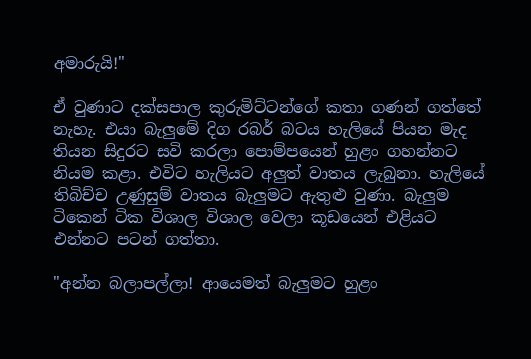අමාරුයි!"

ඒ වුණාට දක්සපාල කුරුමිට්ටන්ගේ කතා ගණන් ගත්තේ නැහැ. එයා බැලුමේ දිග රබර් බටය හැලියේ පියන මැද තියන සිදුරට සවි කරලා පොම්පයෙන් හුළං ගහන්නට නියම කළා. එවිට හැලියට අලුත් වාතය ලැබුනා. හැලියේ තිබිච්ච උණුසුම් වාතය බැලුමට ඇතුළු වුණා. බැලුම ටිකෙන් ටික විශාල විශාල වෙලා කූඩයෙන් එළියට එන්නට පටන් ගත්තා.

"අන්න බලාපල්ලා! ආයෙමත් බැලුමට හුළං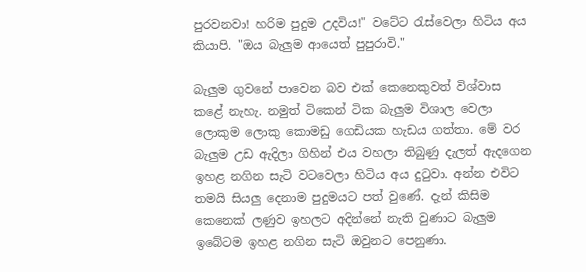පුරවනවා! හරිම පුදුම උදවිය!" වටේට රැස්වෙලා හිටිය අය කියාපි. "ඔය බැලුම ආයෙත් පුපුරාවි."

බැලුම ගුවනේ පාවෙන බව එක් කෙනෙකුවත් විශ්වාස කළේ නැහැ. නමුත් ටිකෙන් ටික බැලුම විශාල වෙලා ලොකුම ලොකු කොමඩු ගෙඩියක හැඩය ගත්තා. මේ වර බැලුම උඩ ඇදිලා ගිහින් එය වහලා තිබුණු දැලත් ඇදගෙන ඉහළ නගින සැටි වටවෙලා හිටිය අය දුටුවා. අන්න එවිට තමයි සියලු දෙනාම පුදුමයට පත් වුණේ. දැන් කිසිම කෙනෙක් ලණුව ඉහලට අදින්නේ නැති වුණාට බැලුම ඉබේටම ඉහළ නගින සැටි ඔවුනට පෙනුණා.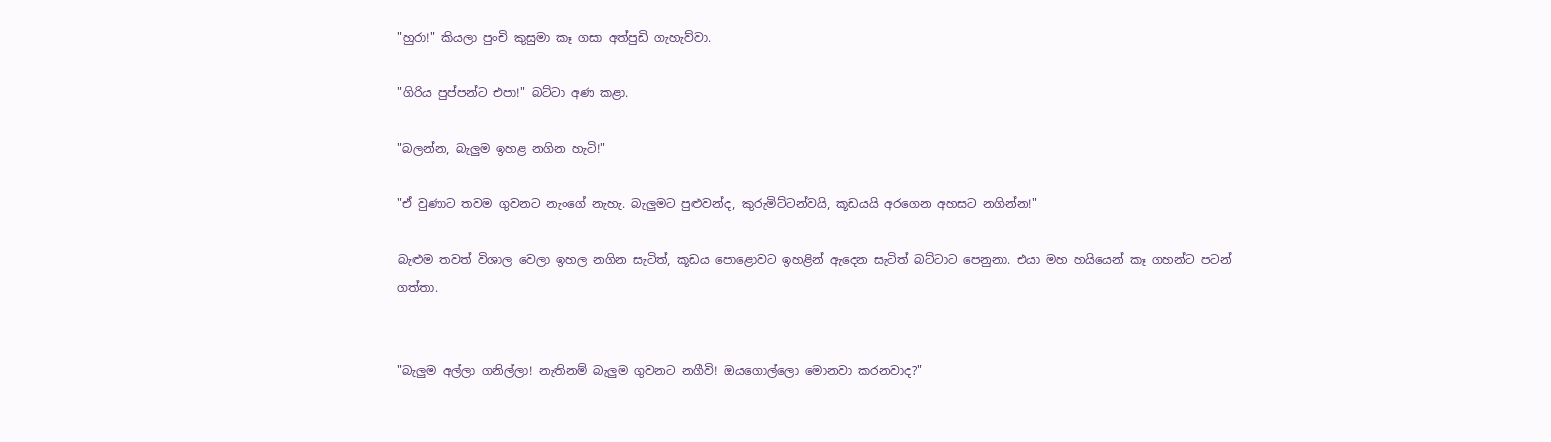"හුරා!" කියලා පුංචි කුසුමා කෑ ගසා අත්පුඩි ගැහැව්වා.

"ගිරිය පුප්පන්ට එපා!" බට්ටා අණ කළා.

"බලන්න, බැලුම ඉහළ නගින හැටි!"

"ඒ වුණාට තවම ගුවනට නැංගේ නැහැ. බැලුමට පුළුවන්ද, කුරුමිට්ටන්වයි, කූඩයයි අරගෙන අහසට නගින්න!"

බැළුම තවත් විශාල වෙලා ඉහල නගින සැටිත්, කූඩය පොළොවට ඉහළින් ඇදෙන සැටිත් බට්ටාට පෙනුනා. එයා මහ හයියෙන් කෑ ගහන්ට පටන් ගත්තා.


"බැලුම අල්ලා ගනිල්ලා! නැතිනම් බැලුම ගුවනට නගීවි! ඔයගොල්ලො මොනවා කරනවාද?"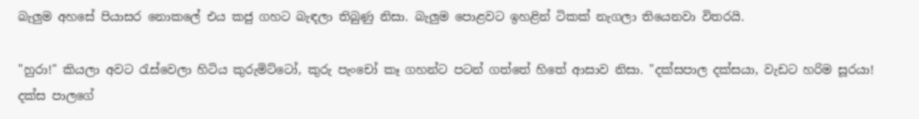බැලුම අහසේ පියාසර නොකලේ එය කජු ගහට බැඳලා තිබුණු නිසා. බැලුම පොළවට ඉහළින් ටිකක් නැගලා තියෙනවා විතරයි.

"හුරා!" කියලා අවට රැස්වෙලා හිටිය කුරුමිට්ටෝ, කුරු පැංචෝ කෑ ගහන්ට පටන් ගත්තේ හිතේ ආසාව නිසා. "දක්සපාල දක්සයා, වැඩට හරිම සූරයා! දක්ස පාලගේ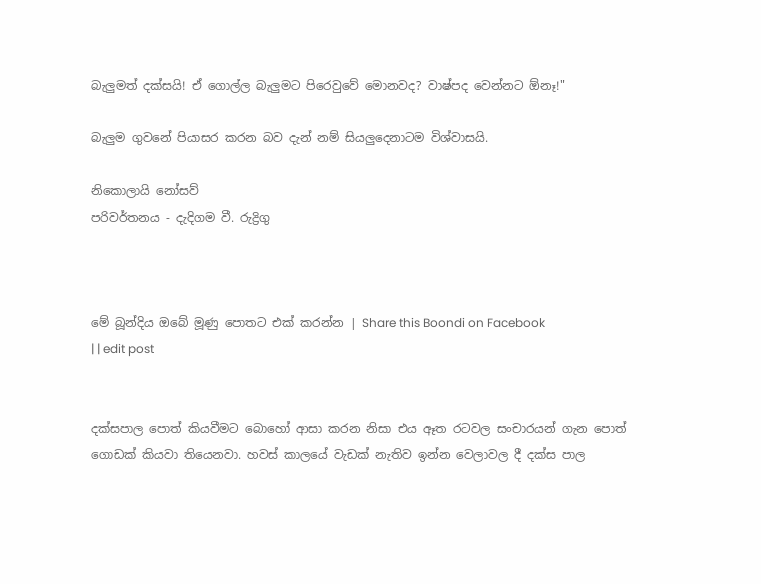බැලුමත් දක්සයි! ඒ ගොල්ල බැලුමට පිරෙවුවේ මොනවද? වාෂ්පද වෙන්නට ඕනෑ!"

බැලුම ගුවනේ පියාසර කරන බව දැන් නම් සියලුදෙනාටම විශ්වාසයි.

නිකොලායි නෝසව්
පරිවර්තනය - දැදිගම වී. රුද්‍රිගු



මේ බූන්දිය ඔබේ මූණු පොතට එක් කරන්න | Share this Boondi on Facebook
| | edit post


දක්සපාල පොත් කියවීමට බොහෝ ආසා කරන නිසා එය ඈත රටවල සංචාරයන් ගැන පොත් ගොඩක් කියවා තියෙනවා. හවස් කාලයේ වැඩක් නැතිව ඉන්න වෙලාවල දී දක්ස පාල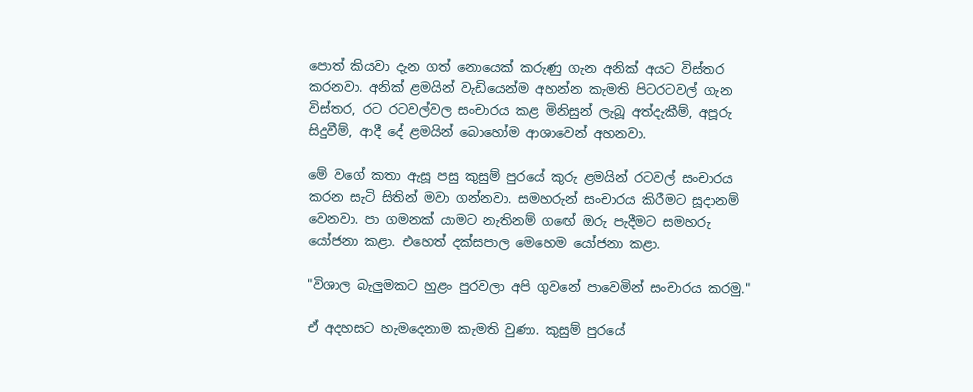පොත් කියවා දැන ගත් නොයෙක් කරුණු ගැන අනික් අයට විස්තර කරනවා. අනික් ළමයින් වැඩියෙන්ම අහන්න කැමති පිටරටවල් ගැන විස්තර, රට රටවල්වල සංචාරය කළ මිනිසුන් ලැබූ අත්දැකීම්, අපූරු සිදුවීම්, ආදී දේ ළමයින් බොහෝම ආශාවෙන් අහනවා.

මේ වගේ කතා ඇසූ පසු කුසුම් පුරයේ කුරු ළමයින් රටවල් සංචාරය කරන සැටි සිතින් මවා ගන්නවා. සමහරුන් සංචාරය කිරීමට සූදානම් වෙනවා. පා ගමනක් යාමට නැතිනම් ගඟේ ඔරු පැදීමට සමහරු යෝජනා කළා. එහෙත් දක්සපාල මෙහෙම යෝජනා කළා.

"විශාල බැලුමකට හුළං පුරවලා අපි ගුවනේ පාවෙමින් සංචාරය කරමු."

ඒ අදහසට හැමදෙනාම කැමති වුණා. කුසුම් පුරයේ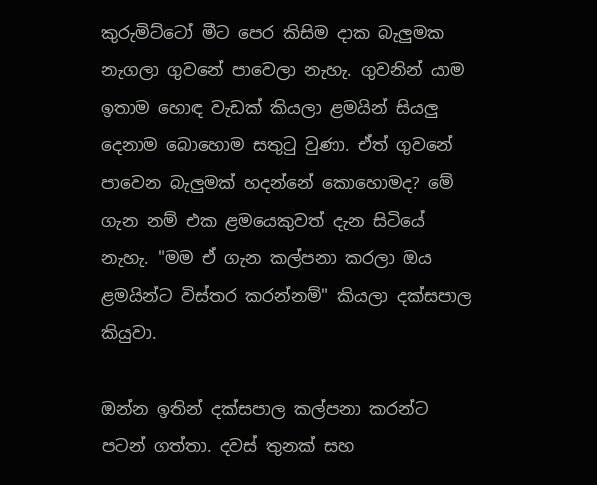කුරුමිට්ටෝ මීට පෙර කිසිම දාක බැලුමක නැගලා ගුවනේ පාවෙලා නැහැ. ගුවනින් යාම ඉතාම හොඳ වැඩක් කියලා ළමයින් සියලු දෙනාම බොහොම සතුටු වුණා. ඒත් ගුවනේ පාවෙන බැලුමක් හදන්නේ කොහොමද? මේ ගැන නම් එක ළමයෙකුවත් දැන සිටියේ නැහැ. "මම ඒ ගැන කල්පනා කරලා ඔය ළමයින්ට විස්තර කරන්නම්" කියලා දක්සපාල කියුවා.

ඔන්න ඉතින් දක්සපාල කල්පනා කරන්ට පටන් ගත්තා. දවස් තුනක් සහ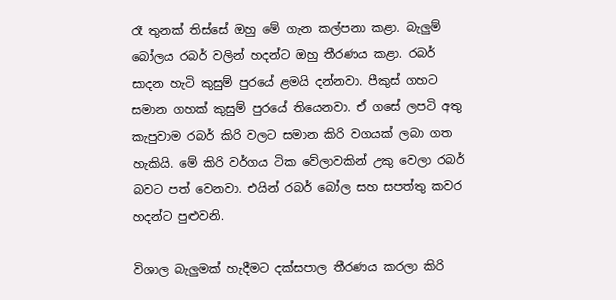රෑ තුනක් තිස්සේ ඔහු මේ ගැන කල්පනා කළා. බැලුම් බෝලය රබර් වලින් හදන්ට ඔහු තීරණය කළා. රබර් සාදන හැටි කුසුම් පුරයේ ළමයි දන්නවා. පීකුස් ගහට සමාන ගහක් කුසුම් පුරයේ තියෙනවා. ඒ ගසේ ලපටි අතු කැපුවාම රබර් කිරි වලට සමාන කිරි වගයක් ලබා ගත හැකියි. මේ කිරි වර්ගය ටික වේලාවකින් උකු වෙලා රබර් බවට පත් වෙනවා. එයින් රබර් බෝල සහ සපත්තු කවර හදන්ට පුළුවනි.

විශාල බැලුමක් හැදීමට දක්සපාල තීරණය කරලා කිරි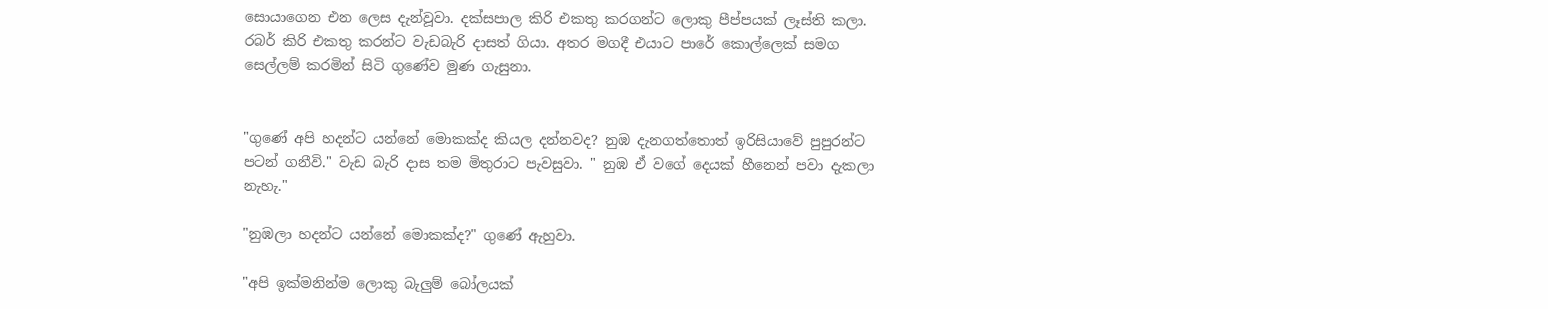සොයාගෙන එන ලෙස දැන්වූවා. දක්සපාල කිරි එකතු කරගන්ට ලොකු පීප්පයක් ලෑස්ති කලා. රබර් කිරි එකතු කරන්ට වැඩබැරි දාසත් ගියා. අතර මගදී එයාට පාරේ කොල්ලෙක් සමග සෙල්ලම් කරමින් සිටි ගුණේව මුණ ගැසුනා.


"ගුණේ අපි හදන්ට යන්නේ මොකක්ද කියල දන්නවද? නුඹ දැනගත්තොත් ඉරිසියාවේ පුපුරන්ට පටන් ගනීවි." වැඩ බැරි දාස තම මිතුරාට පැවසුවා. " නුඹ ඒ වගේ දෙයක් හීනෙන් පවා දැකලා නැහැ."

"නුඹලා හදන්ට යන්නේ මොකක්ද?" ගුණේ ඇහුවා.

"අපි ඉක්මනින්ම ලොකු බැලුම් බෝලයක්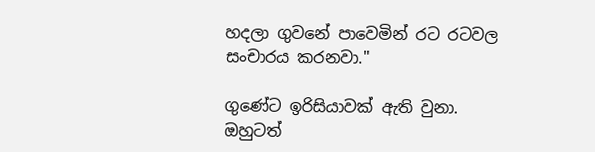හදලා ගුවනේ පාවෙමින් රට රටවල සංචාරය කරනවා."

ගුණේට ඉරිසියාවක් ඇති වුනා. ඔහුටත්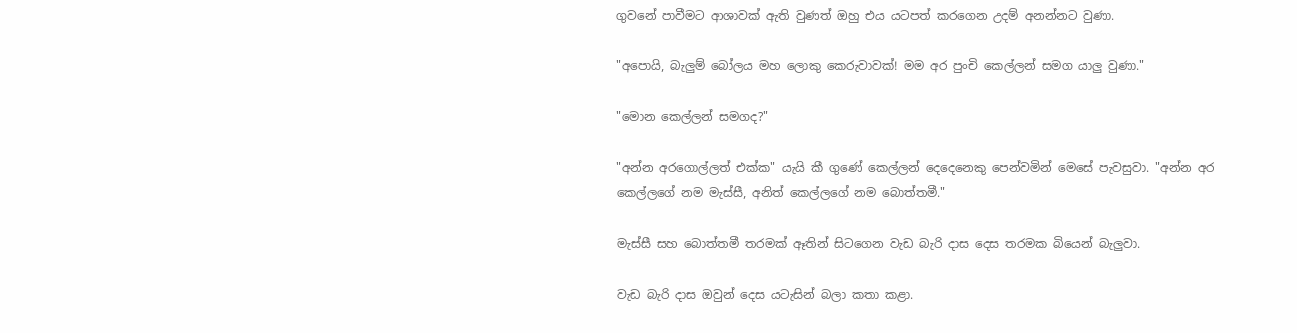ගුවනේ පාවීමට ආශාවක් ඇති වුණත් ඔහු එය යටපත් කරගෙන උදම් අනන්නට වුණා.

"අපොයි, බැලුම් බෝලය මහ ලොකු කෙරුවාවක්! මම අර පුංචි කෙල්ලන් සමග යාලු වුණා."

"මොන කෙල්ලන් සමගද?"

"අන්න අරගොල්ලත් එක්ක" යැයි කී ගුණේ කෙල්ලන් දෙදෙනෙකු පෙන්වමින් මෙසේ පැවසුවා. "අන්න අර කෙල්ලගේ නම මැස්සී, අනිත් කෙල්ලගේ නම බොත්තමී."

මැස්සී සහ බොත්තමී තරමක් ඈතින් සිටගෙන වැඩ බැරි දාස දෙස තරමක බියෙන් බැලුවා.

වැඩ බැරි දාස ඔවුන් දෙස යටැසින් බලා කතා කළා.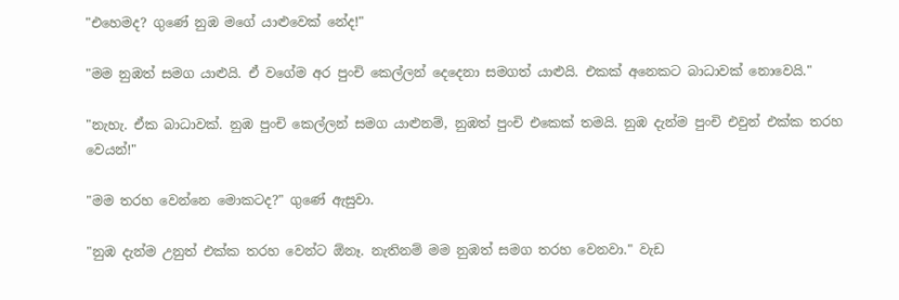"එහෙමද? ගුණේ නුඹ මගේ යාළුවෙක් නේද!"

"මම නුඹත් සමග යාළුයි. ඒ වගේම අර පුංචි කෙල්ලන් දෙදෙනා සමගත් යාළුයි. එකක් අනෙකට බාධාවක් නොවෙයි."

"නැහැ. ඒක බාධාවක්. නුඹ පුංචි කෙල්ලන් සමග යාළුනම්, නුඹත් පුංචි එකෙක් තමයි. නුඹ දැන්ම පුංචි එවුන් එක්ක තරහ වෙයන්!"

"මම තරහ වෙන්නෙ මොකටද?" ගුණේ ඇසුවා.

"නුඹ දැන්ම උනුත් එක්ක තරහ වෙන්ට ඕනෑ. නැතිනම් මම නුඹත් සමග තරහ වෙනවා." වැඩ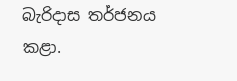බැරිදාස තර්ජනය කළා.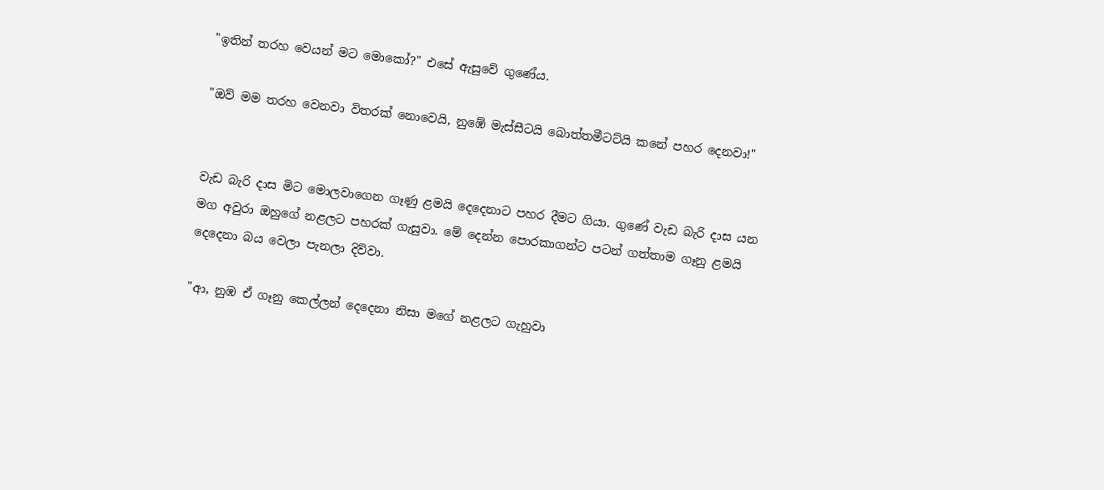"ඉතින් තරහ වෙයන් මට මොකෝ?" එසේ ඇසුවේ ගුණේය.

"ඔව් මම තරහ වෙනවා විතරක් නොවෙයි, නුඹේ මැස්සීටයි බොත්තමීටට්යි කනේ පහර දෙනවා!"


වැඩ බැරි දාස මිට මොලවාගෙන ගෑණු ළමයි දෙදෙනාට පහර දීමට ගියා. ගුණේ වැඩ බැරි දාස යන මග අවුරා ඔහුගේ නළලට පහරක් ගැසුවා. මේ දෙන්න පොරකාගන්ට පටන් ගත්තාම ගෑනු ළමයි දෙදෙනා බය වෙලා පැනලා දිව්වා.

"ආ, නුඹ ඒ ගෑනු කෙල්ලන් දෙදෙනා නිසා මගේ නළලට ගැහුවා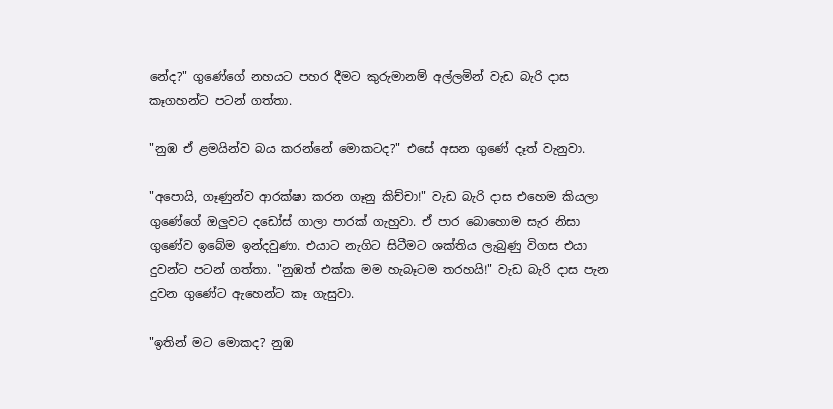නේද?" ගුණේගේ නහයට පහර දීමට කුරුමානම් අල්ලමින් වැඩ බැරි දාස කෑගහන්ට පටන් ගත්තා.

"නුඹ ඒ ළමයින්ව බය කරන්නේ මොකටද?" එසේ අසන ගුණේ දෑත් වැනුවා.

"අපොයි, ගෑණුන්ව ආරක්ෂා කරන ගෑනු කිච්චා!" වැඩ බැරි දාස එහෙම කියලා ගුණේගේ ඔලුවට දඩෝස් ගාලා පාරක් ගැහුවා. ඒ පාර බොහොම සැර නිසා ගුණේව ඉබේම ඉන්දවුණා. එයාට නැගිට සිටීමට ශක්තිය ලැබුණු විගස එයා දුවන්ට පටන් ගත්තා. "නුඹත් එක්ක මම හැබෑටම තරහයි!" වැඩ බැරි දාස පැන දුවන ගුණේට ඇහෙන්ට කෑ ගැසුවා.

"ඉතින් මට මොකද? නුඹ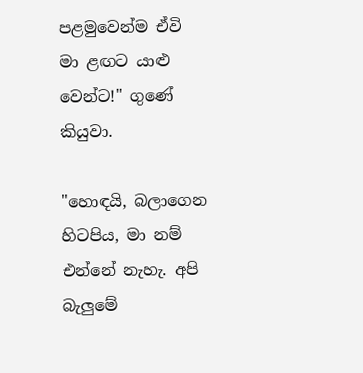පළමුවෙන්ම ඒවි මා ළඟට යාළු වෙන්ට!" ගුණේ කියුවා.

"හොඳයි, බලාගෙන හිටපිය, මා නම් එන්නේ නැහැ. අපි බැලුමේ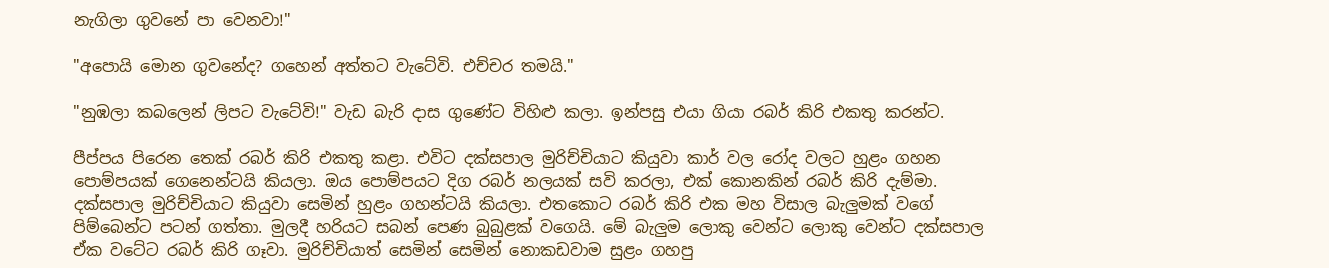නැගිලා ගුවනේ පා වෙනවා!"

"අපොයි මොන ගුවනේද? ගහෙන් අත්තට වැටේවි. එච්චර තමයි."

"නුඹලා කබලෙන් ලිපට වැටේවි!" වැඩ බැරි දාස ගුණේට විහිළු කලා. ඉන්පසු එයා ගියා රබර් කිරි එකතු කරන්ට.

පීප්පය පිරෙන තෙක් රබර් කිරි එකතු කළා. එවිට දක්සපාල මුරිච්චියාට කියුවා කාර් වල රෝද වලට හුළං ගහන පොම්පයක් ගෙනෙන්ටයි කියලා. ඔය පොම්පයට දිග රබර් නලයක් සවි කරලා, එක් කොනකින් රබර් කිරි දැම්මා. දක්සපාල මුරිච්චියාට කියුවා සෙමින් හුළං ගහන්ටයි කියලා. එතකොට රබර් කිරි එක මහ විසාල බැලුමක් වගේ පිම්බෙන්ට පටන් ගත්තා. මුලදී හරියට සබන් පෙණ බුබුළක් වගෙයි. මේ බැලුම ලොකු වෙන්ට ලොකු වෙන්ට දක්සපාල ඒක වටේට රබර් කිරි ගෑවා. මුරිච්චියාත් සෙමින් සෙමින් නොකඩවාම සුළං ගහපු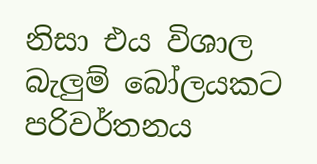නිසා එය විශාල බැලුම් බෝලයකට පරිවර්තනය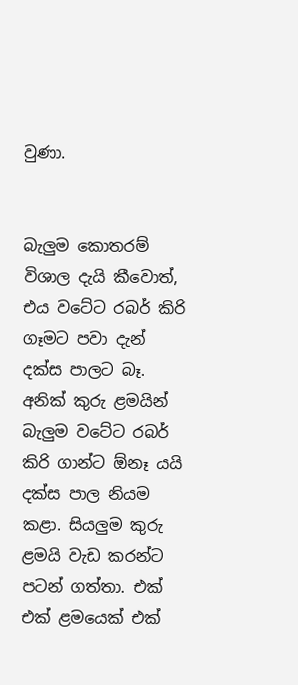වුණා.


බැලුම කොතරම් විශාල දැයි කීවොත්, එය වටේට රබර් කිරි ගෑමට පවා දැන් දක්ස පාලට බෑ. අනික් කුරු ළමයින් බැලුම වටේට රබර් කිරි ගාන්ට ඕනෑ යයි දක්ස පාල නියම කළා. සියලුම කුරු ළමයි වැඩ කරන්ට පටන් ගත්තා. එක් එක් ළමයෙක් එක්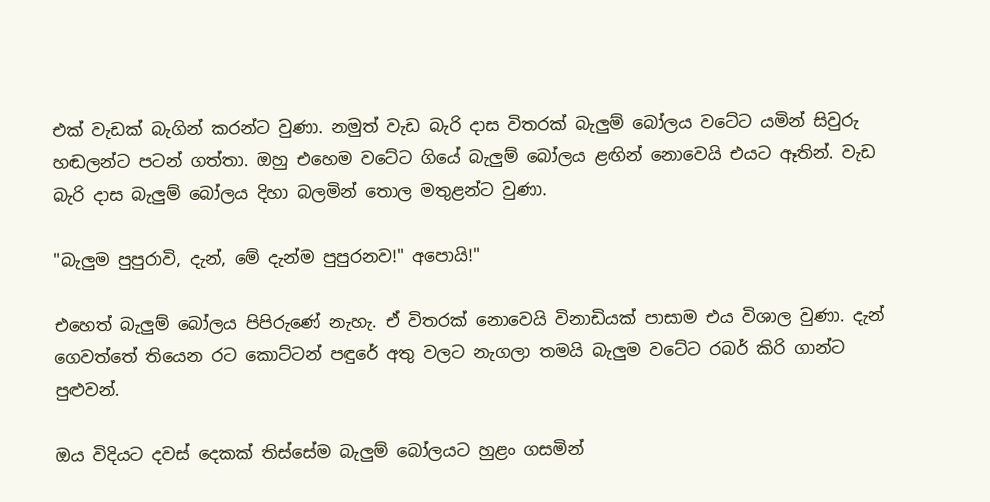එක් වැඩක් බැගින් කරන්ට වුණා. නමුත් වැඩ බැරි දාස විතරක් බැලුම් බෝලය වටේට යමින් සිවුරු හඬලන්ට පටන් ගත්තා. ඔහු එහෙම වටේට ගියේ බැලුම් බෝලය ළඟින් නොවෙයි එයට ඈතින්. වැඩ බැරි දාස බැලුම් බෝලය දිහා බලමින් තොල මතුළන්ට වුණා.

"බැලුම පුපුරාවි, දැන්, මේ දැන්ම පුපුරනව!" අපොයි!"

එහෙත් බැලුම් බෝලය පිපිරුණේ නැහැ. ඒ විතරක් නොවෙයි විනාඩියක් පාසාම එය විශාල වුණා. දැන් ගෙවත්තේ තියෙන රට කොට්ටන් පඳුරේ අතු වලට නැගලා තමයි බැලුම වටේට රබර් කිරි ගාන්ට පුළුවන්.

ඔය විදියට දවස් දෙකක් තිස්සේම බැලුම් බෝලයට හුළං ගසමින්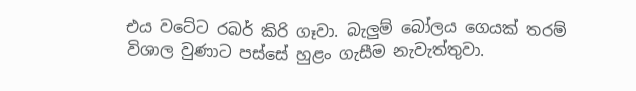එය වටේට රබර් කිරි ගෑවා. බැලුම් බෝලය ගෙයක් තරම් විශාල වුණාට පස්සේ හුළං ගැසීම නැවැත්තුවා.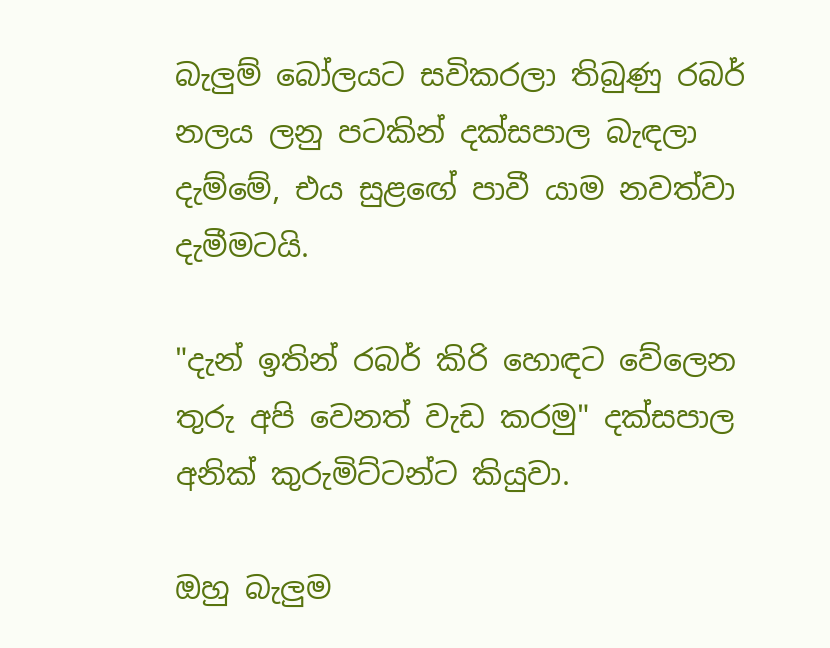බැලුම් බෝලයට සවිකරලා තිබුණු රබර් නලය ලනු පටකින් දක්සපාල බැඳලා දැම්මේ, එය සුළඟේ පාවී යාම නවත්වා දැමීමටයි.

"දැන් ඉතින් රබර් කිරි හොඳට වේලෙන තුරු අපි වෙනත් වැඩ කරමු" දක්සපාල අනික් කුරුමිට්ටන්ට කියුවා.

ඔහු බැලුම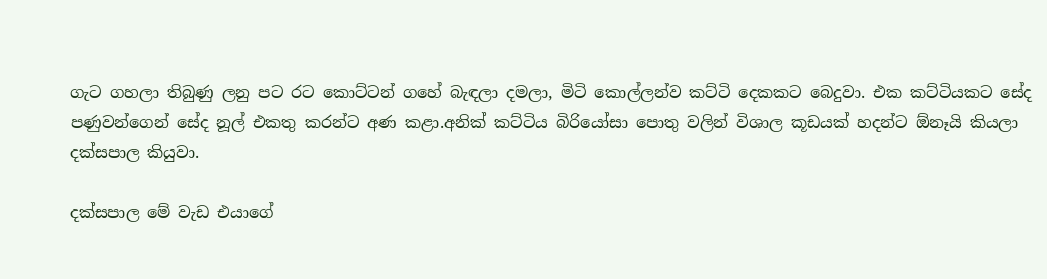ගැට ගහලා තිබුණු ලනු පට රට කොට්ටන් ගහේ බැඳලා දමලා, මිටි කොල්ලන්ව කට්ටි දෙකකට බෙදුවා. එක කට්ටියකට සේද පණුවන්ගෙන් සේද නූල් එකතු කරන්ට අණ කළා.අනික් කට්ටිය බිරියෝසා පොතු වලින් විශාල කූඩයක් හදන්ට ඕනෑයි කියලා දක්සපාල කියුවා.

දක්සපාල මේ වැඩ එයාගේ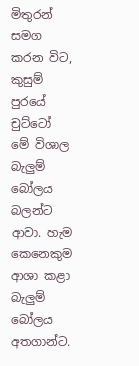මිතුරන් සමග කරන විට, කුසුම් පුරයේ චුට්ටෝ මේ විශාල බැලුම් බෝලය බලන්ට ආවා. හැම කෙනෙකුම ආශා කළා බැලුම් බෝලය අතගාන්ට.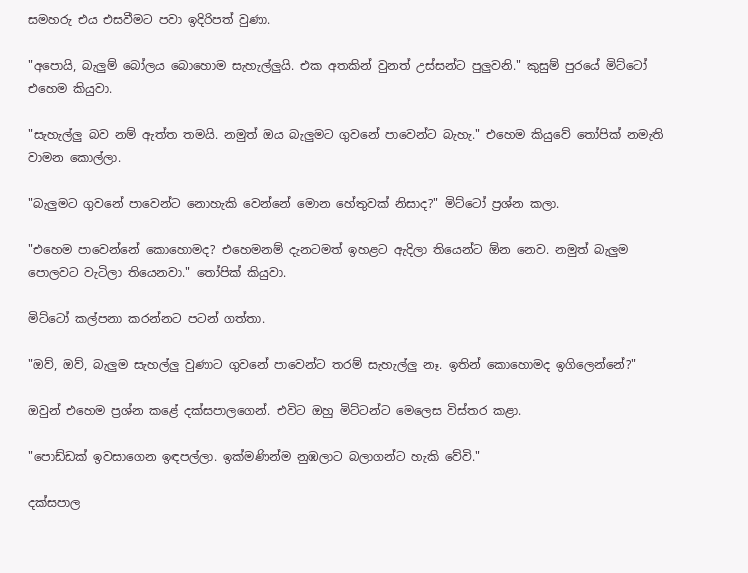සමහරු එය එසවීමට පවා ඉදිරිපත් වුණා.

"අපොයි, බැලුම් බෝලය බොහොම සැහැල්ලුයි. එක අතකින් වුනත් උස්සන්ට පුලුවනි." කුසුම් පුරයේ මිට්ටෝ එහෙම කියුවා.

"සැහැල්ලු බව නම් ඇත්ත තමයි. නමුත් ඔය බැලුමට ගුවනේ පාවෙන්ට බැහැ." එහෙම කියුවේ තෝපික් නමැති වාමන කොල්ලා.

"බැලුමට ගුවනේ පාවෙන්ට නොහැකි වෙන්නේ මොන හේතුවක් නිසාද?" මිට්ටෝ ප්‍රශ්න කලා.

"එහෙම පාවෙන්නේ කොහොමද? එහෙමනම් දැනටමත් ඉහළට ඇදිලා තියෙන්ට ඕන නෙව. නමුත් බැලුම පොලවට වැටිලා තියෙනවා." තෝපික් කියුවා.

මිට්ටෝ කල්පනා කරන්නට පටන් ගත්තා.

"ඔව්, ඔව්, බැලුම සැහල්ලු වුණාට ගුවනේ පාවෙන්ට තරම් සැහැල්ලු නෑ. ඉතින් කොහොමද ඉගිලෙන්නේ?"

ඔවුන් එහෙම ප්‍රශ්න කළේ දක්සපාලගෙන්. එවිට ඔහු මිට්ටන්ට මෙලෙස විස්තර කළා.

"පොඩ්ඩක් ඉවසාගෙන ඉඳපල්ලා. ඉක්මණින්ම නුඹලාට බලාගන්ට හැකි වේවි."

දක්සපාල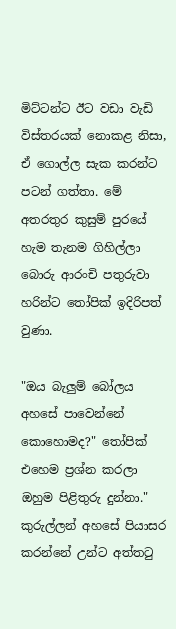මිට්ටන්ට ඊට වඩා වැඩි විස්තරයක් නොකළ නිසා, ඒ ගොල්ල සැක කරන්ට පටන් ගත්තා. මේ අතරතුර කුසුම් පුරයේ හැම තැනම ගිහිල්ලා බොරු ආරංචි පතුරුවා හරින්ට තෝපික් ඉදිරිපත් වුණා.

"ඔය බැලුම් බෝලය අහසේ පාවෙන්නේ කොහොමද?" තෝපික් එහෙම ප්‍රශ්න කරලා ඔහුම පිළිතුරු දුන්නා." කුරුල්ලන් අහසේ පියාසර කරන්නේ උන්ට අත්තටු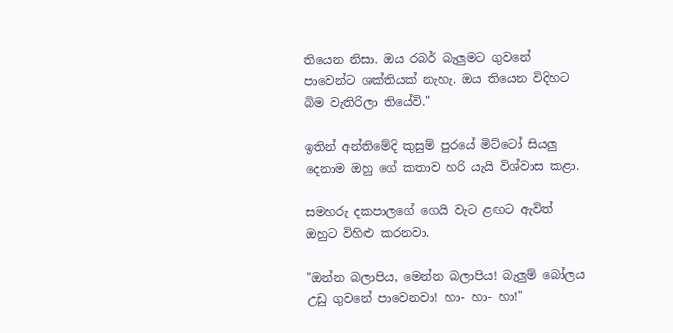තියෙන නිසා. ඔය රබර් බැලුමට ගුවනේ පාවෙන්ට ශක්තියක් නැහැ. ඔය තියෙන විදිහට බිම වැතිරිලා තියේවි."

ඉතින් අන්තිමේදි කුසුම් පුරයේ මිට්ටෝ සියලු දෙනාම ඔහු ගේ කතාව හරි යැයි විශ්වාස කළා.

සමහරු දකපාලගේ ගෙයි වැට ළඟට ඇවිත් ඔහුට විහිළු කරනවා.

"ඔන්න බලාපිය, මෙන්න බලාපිය! බැලුම් බෝලය උඩු ගුවනේ පාවෙනවා! හා- හා- හා!"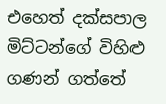එහෙත් දක්සපාල මිට්ටන්ගේ විහිළු ගණන් ගත්තේ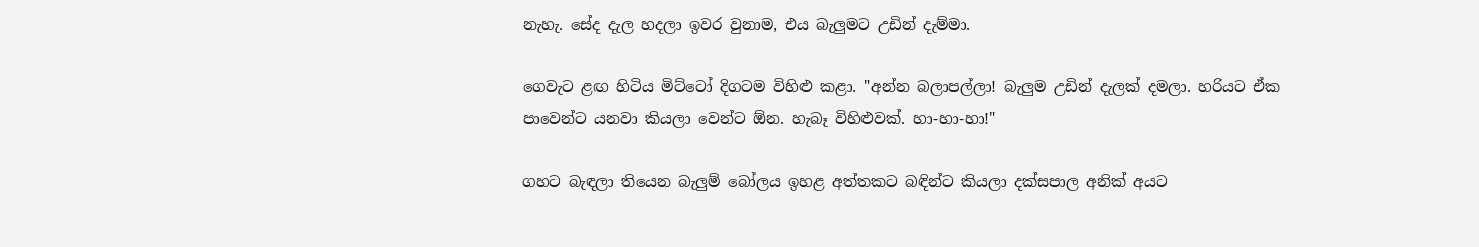නැහැ. සේද දැල හදලා ඉවර වුනාම, එය බැලුමට උඩින් දැම්මා.

ගෙවැට ළඟ හිටිය මිට්ටෝ දිගටම විහිළු කළා. "අන්න බලාපල්ලා! බැලුම උඩින් දැලක් දමලා. හරියට ඒක පාවෙන්ට යනවා කියලා වෙන්ට ඕන. හැබෑ විහිළුවක්. හා-හා-හා!"

ගහට බැඳලා තියෙන බැලුම් බෝලය ඉහළ අත්තකට බඳින්ට කියලා දක්සපාල අනික් අයට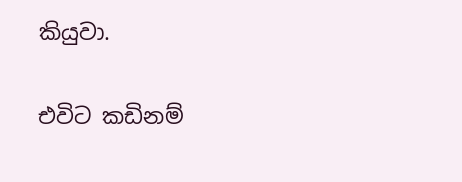කියුවා.

එවිට කඩිනම්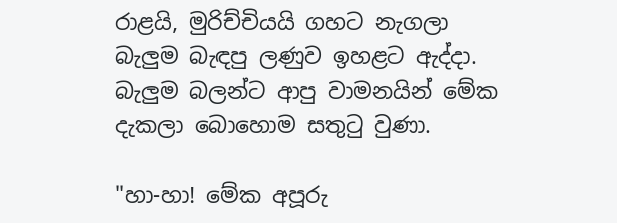රාළයි, මුරිච්චියයි ගහට නැගලා බැලුම බැඳපු ලණුව ඉහළට ඇද්දා. බැලුම බලන්ට ආපු වාමනයින් මේක දැකලා බොහොම සතුටු වුණා.

"හා-හා! මේක අපූරු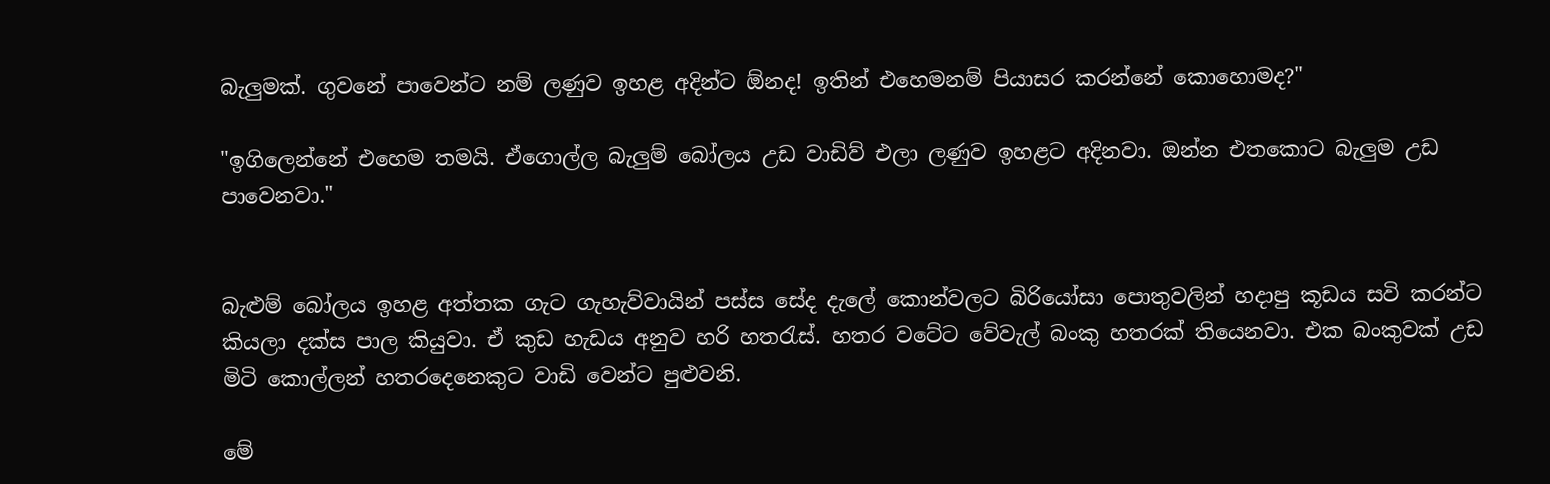බැලුමක්. ගුවනේ පාවෙන්ට නම් ලණුව ඉහළ අදින්ට ඕනද! ඉතින් එහෙමනම් පියාසර කරන්නේ කොහොමද?"

"ඉගිලෙන්නේ එහෙම තමයි. ඒගොල්ල බැලුම් බෝලය උඩ වාඩිව් එලා ලණුව ඉහළට අදිනවා. ඔන්න එතකොට බැලුම උඩ පාවෙනවා."


බැළුම් බෝලය ඉහළ අත්තක ගැට ගැහැව්වායින් පස්ස සේද දැලේ කොන්වලට බිරියෝසා පොතුවලින් හදාපු කූඩය සවි කරන්ට කියලා දක්ස පාල කියුවා. ඒ කුඩ හැඩය අනුව හරි හතරැස්. හතර වටේට වේවැල් බංකු හතරක් තියෙනවා. එක බංකුවක් උඩ මිටි කොල්ලන් හතරදෙනෙකුට වාඩි වෙන්ට පුළුවනි.

මේ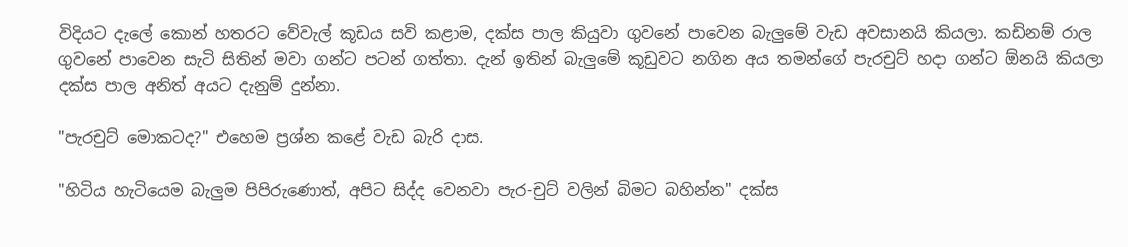විදියට දැලේ කොන් හතරට වේවැල් කූඩය සවි කළාම, දක්ස පාල කියුවා ගුවනේ පාවෙන බැලුමේ වැඩ අවසානයි කියලා. කඩිනම් රාල ගුවනේ පාවෙන සැටි සිතින් මවා ගන්ට පටන් ගත්තා. දැන් ඉතින් බැලුමේ කූඩුවට නගින අය තමන්ගේ පැරචුට් හදා ගන්ට ඕනයි කියලා දක්ස පාල අනිත් අයට දැනුම් දුන්නා.

"පැරචුට් මොකටද?" එහෙම ප්‍රශ්න කළේ වැඩ බැරි දාස.

"හිටිය හැටියෙම බැලුම පිපිරුණොත්, අපිට සිද්ද වෙනවා පැර-චුට් වලින් බිමට බහින්න" දක්ස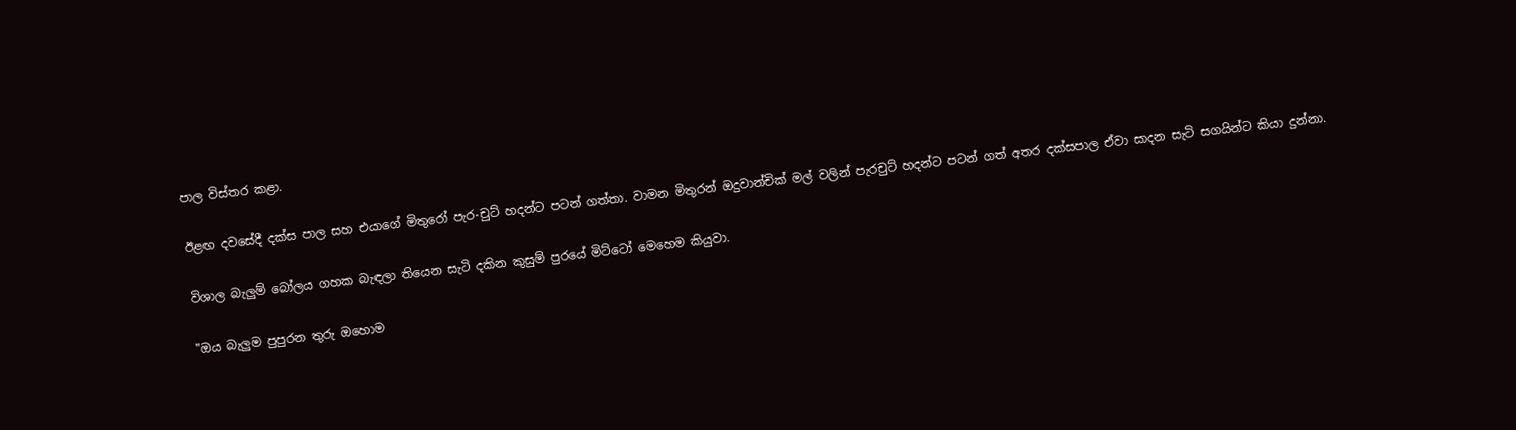පාල විස්තර කළා.

ඊළඟ දවසේදී දක්ස පාල සහ එයාගේ මිතුරෝ පැර-චුට් හදන්ට පටන් ගත්තා. වාමන මිතුරන් ඔදුවාන්චික් මල් වලින් පැරචුට් හදන්ට පටන් ගත් අතර දක්සපාල ඒවා සාදන සැටි සගයින්ට කියා දුන්නා.

විශාල බැලුම් බෝලය ගහක බැඳලා තියෙන සැටි දකින කුසුම් පුරයේ මිට්ටෝ මෙහෙම කියුවා.

"ඔය බැලුම පුපුරන තුරු ඔහොම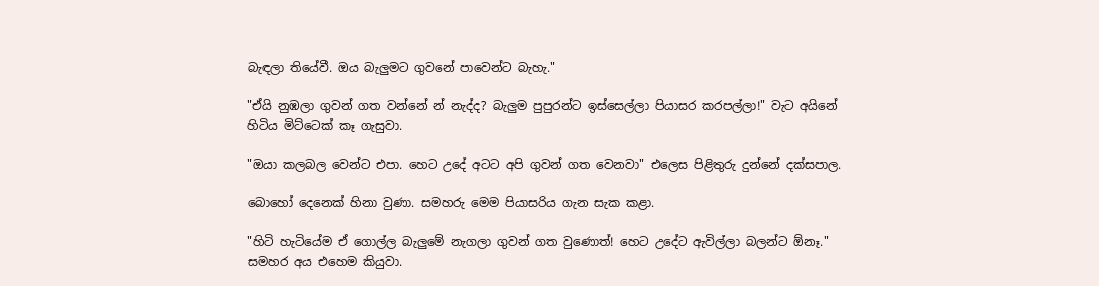බැඳලා තියේවී. ඔය බැලුමට ගුවනේ පාවෙන්ට බැහැ."

"ඒයි නුඹලා ගුවන් ගත වන්නේ න් නැද්ද? බැලුම පුපුරන්ට ඉස්සෙල්ලා පියාසර කරපල්ලා!" වැට අයිනේ හිටිය මිට්ටෙක් කෑ ගැසුවා.

"ඔයා කලබල වෙන්ට එපා. හෙට උදේ අටට අපි ගුවන් ගත වෙනවා" එලෙස පිළිතුරු දුන්නේ දක්සපාල.

බොහෝ දෙනෙක් හිනා වුණා. සමහරු මෙම පියාසරිය ගැන සැක කළා.

"හිටි හැටියේම ඒ ගොල්ල බැලුමේ නැගලා ගුවන් ගත වුණොත්! හෙට උදේට ඇවිල්ලා බලන්ට ඕනෑ." සමහර අය එහෙම කියුවා.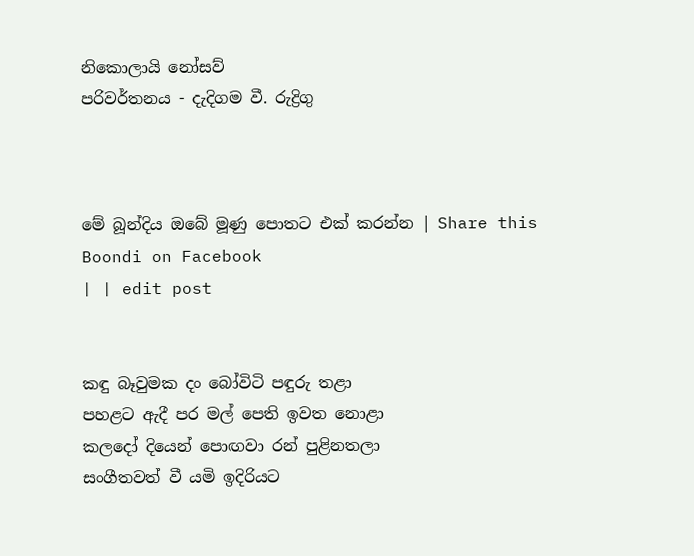නිකොලායි නෝසව්
පරිවර්තනය - දැදිගම වී. රුද්‍රිගු



මේ බූන්දිය ඔබේ මූණු පොතට එක් කරන්න | Share this Boondi on Facebook
| | edit post


කඳු බෑවුමක දං බෝවිටි පඳුරු තළා
පහළට ඇදී පර මල් පෙති ඉවත නොළා
කලදෝ දියෙන් පොඟවා රන් පුළිනතලා
සංගීතවත් වී යමි ඉදිරියට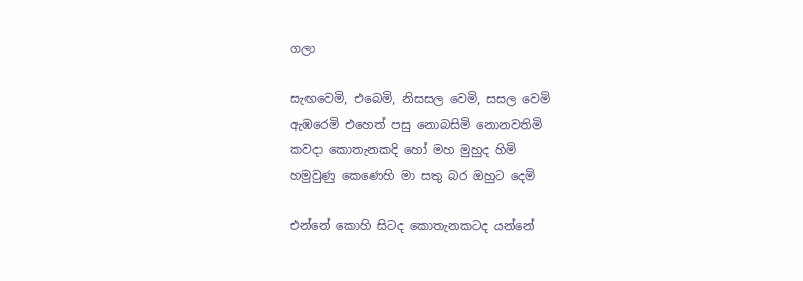ගලා

සැඟවෙමි, එබෙමි, නිසසල වෙමි, සසල වෙමි
ඇඹරෙමි එහෙත් පසු නොබසිමි නොනවතිමි
කවදා කොතැනකදි හෝ මහ මුහුද හිමි
හමුවුණු කෙණෙහි මා සතු බර ඔහුට දෙමි

එන්නේ කොහි සිටද කොතැනකටද යන්නේ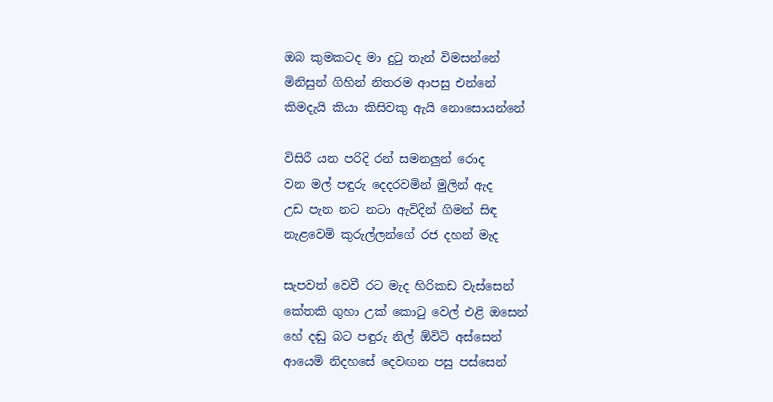ඔබ කුමකටද මා දුටු තැන් විමසන්නේ
මිනිසුන් ගිහින් නිතරම ආපසු එන්නේ
කිමදැයි කියා කිසිවකු ඇයි නොසොයන්නේ

විසිරී යන පරිදි රන් සමනලුන් රොද
වන මල් පඳුරු දෙදරවමින් මුලින් ඇද
උඩ පැන නට නටා ඇවිදින් ගිමන් සිඳ
නැළවෙමි කුරුල්ලන්ගේ රජ දහන් මැද

සැපවත් වෙවී රට මැද හිරිකඩ වැස්සෙන්
කේතකි ගුහා උක් කොටු වෙල් එළි ඔසෙන්
හේ දඬු බට පඳුරු නිල් ඕවිටි අස්සෙන්
ආයෙමි නිදහසේ දෙවඟන පසු පස්සෙන්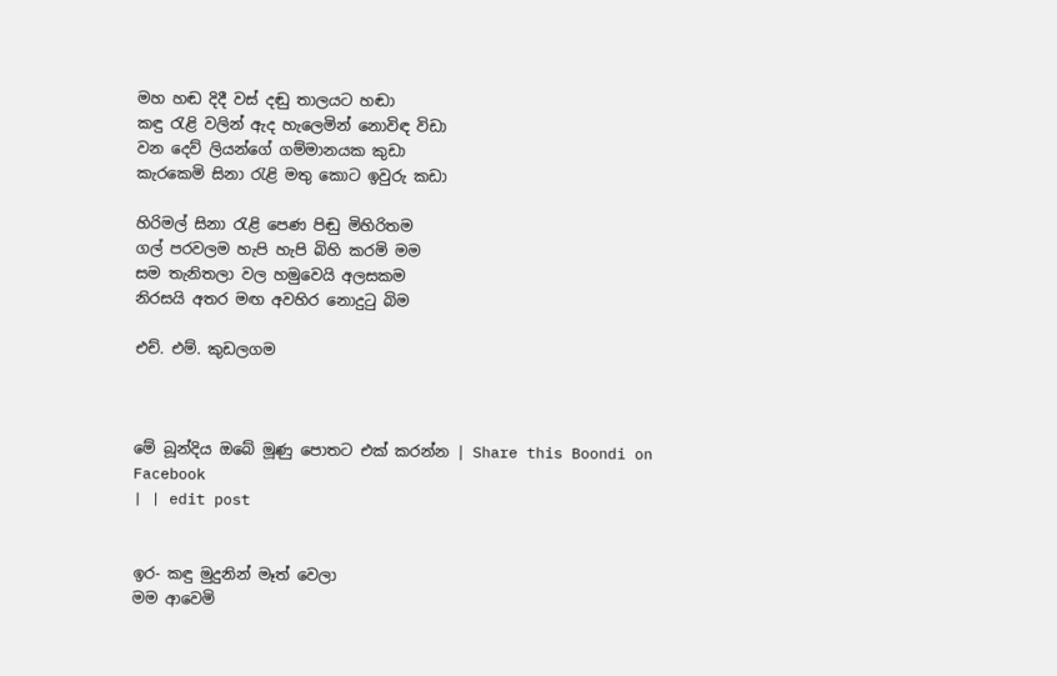මහ හඬ දිදී වස් දඬු තාලයට හඬා
කඳු රැළි වලින් ඇද හැලෙමින් නොවිඳ විඩා
වන දෙව් ලියන්ගේ ගම්මානයක කුඩා
කැරකෙමි සිනා රැළි මතු කොට ඉවුරු කඩා

හිරිමල් සිනා රැළි පෙණ පිඬු මිහිරිතම
ගල් පරවලම හැපි හැපි බිහි කරමි මම
සම තැනිතලා වල හමුවෙයි අලසකම
නිරසයි අතර මඟ අවහිර නොදුටු බිම

එච්. එම්. කුඩලගම



මේ බූන්දිය ඔබේ මූණු පොතට එක් කරන්න | Share this Boondi on Facebook
| | edit post


ඉර- කඳු මුදුනින් මෑත් වෙලා
මම ආවෙමි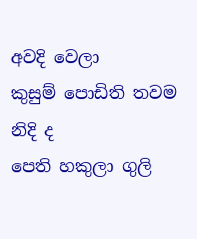අවදි වෙලා
කුසුම් පොඩිති තවම නිදි ද
පෙති හකුලා ගුලි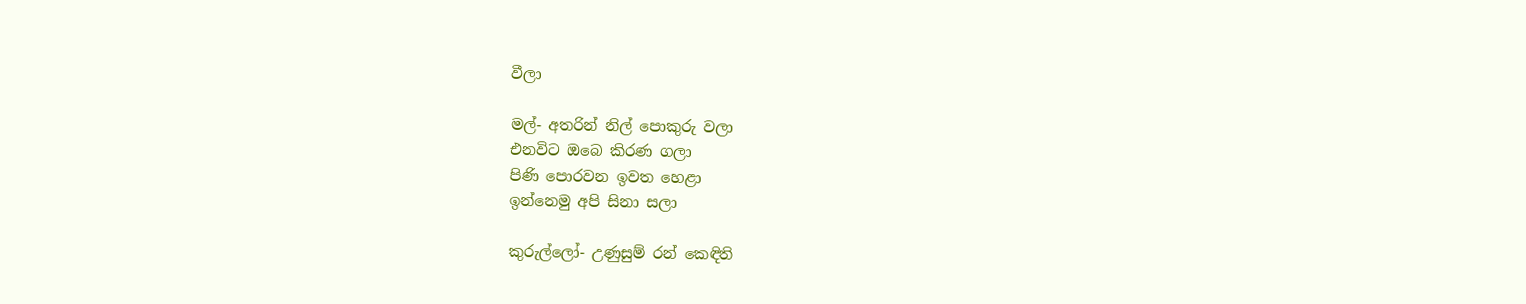වීලා

මල්- අතරින් නිල් පොකුරු වලා
එනවිට ඔබෙ කිරණ ගලා
පිණි පොරවන ඉවත හෙළා
ඉන්නෙමු අපි සිනා සලා

කුරුල්ලෝ- උණුසුම් රන් කෙඳිති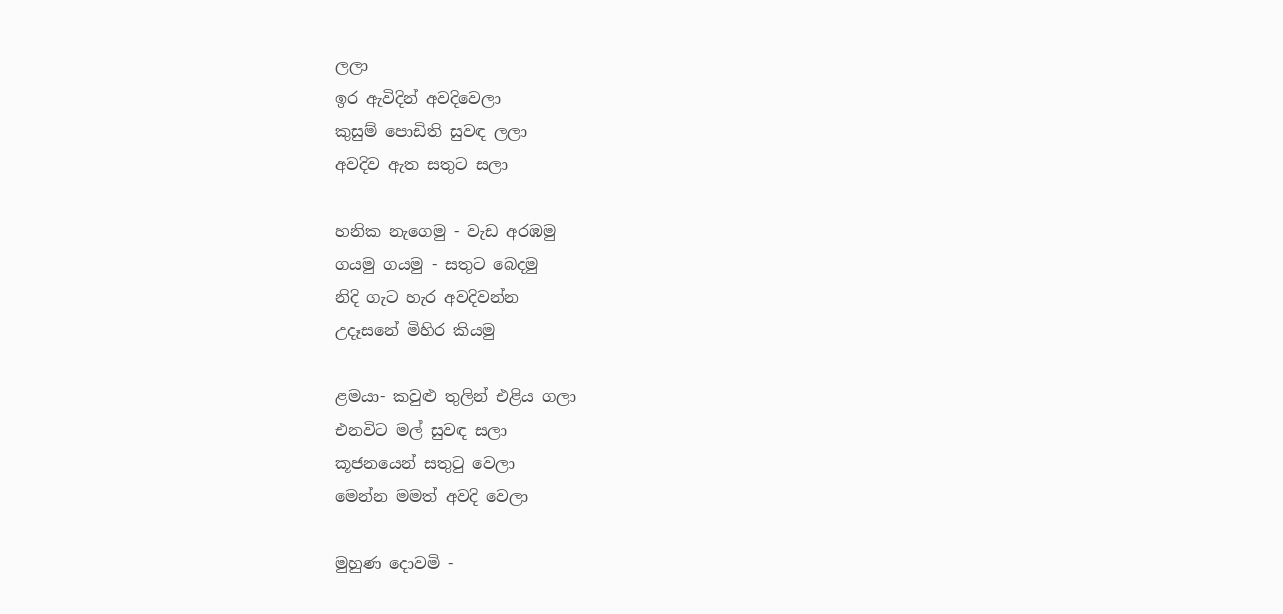ලලා
ඉර ඇවිදින් අවදිවෙලා
කුසුම් පොඩිති සුවඳ ලලා
අවදිව ඇත සතුට සලා

හනික නැගෙමු - වැඩ අරඹමු
ගයමු ගයමු - සතුට බෙදමු
නිදි ගැට හැර අවදිවන්න
උදෑසනේ මිහිර කියමු

ළමයා- කවුළු තුලින් එළිය ගලා
එනවිට මල් සුවඳ සලා
කූජනයෙන් සතුටු වෙලා
මෙන්න මමත් අවදි වෙලා

මුහුණ දොවමි -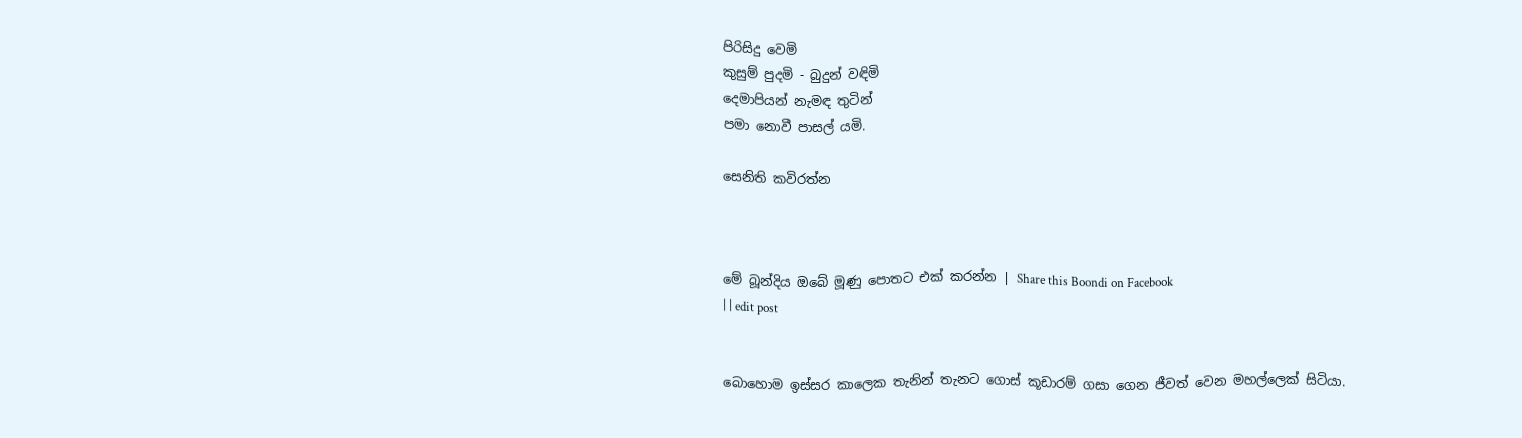පිරිසිදු වෙමි
කුසුම් පුදමි - බුදුන් වඳිමි
දෙමාපියන් නැමඳ තුටින්
පමා නොවී පාසල් යමි.

සෙනිති කවිරත්න



මේ බූන්දිය ඔබේ මූණු පොතට එක් කරන්න | Share this Boondi on Facebook
| | edit post


බොහොම ඉස්සර කාලෙක තැනින් තැනට ගොස් කූඩාරම් ගසා ගෙන ජීවත් වෙන මහල්ලෙක් සිටියා.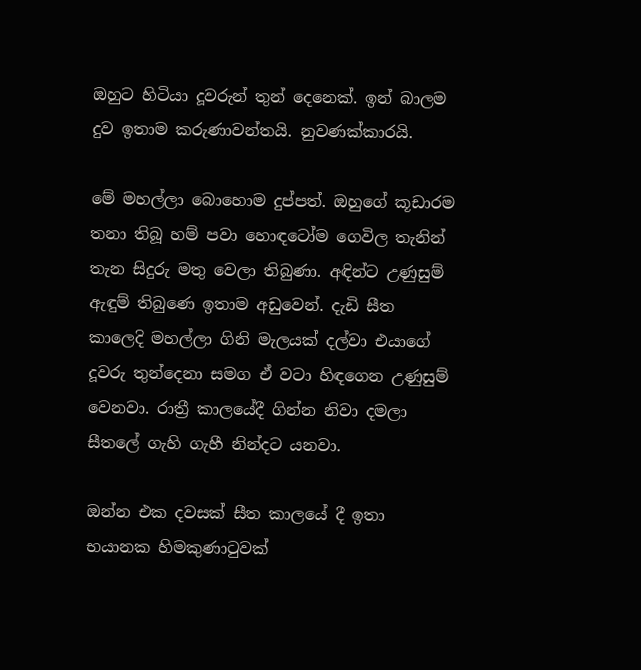ඔහුට හිටියා දූවරුන් තුන් දෙනෙක්. ඉන් බාලම දුව ඉතාම කරුණාවන්තයි. නුවණක්කාරයි.

මේ මහල්ලා බොහොම දුප්පත්. ඔහුගේ කූඩාරම තනා තිබූ හම් පවා හොඳටෝම ගෙවිල තැනින් තැන සිදුරු මතු වෙලා තිබුණා. අඳින්ට උණුසුම් ඇඳුම් තිබුණෙ ඉතාම අඩුවෙන්. දැඩි සීත කාලෙදි මහල්ලා ගිනි මැලයක් දල්වා එයාගේ දූවරු තුන්දෙනා සමග ඒ වටා හිඳගෙන උණුසුම් වෙනවා. රාත්‍රී කාලයේදී ගින්න නිවා දමලා සීතලේ ගැහි ගැහී නින්දට යනවා.

ඔන්න එක දවසක් සීත කාලයේ දී ඉතා භයානක හිමකුණාටුවක්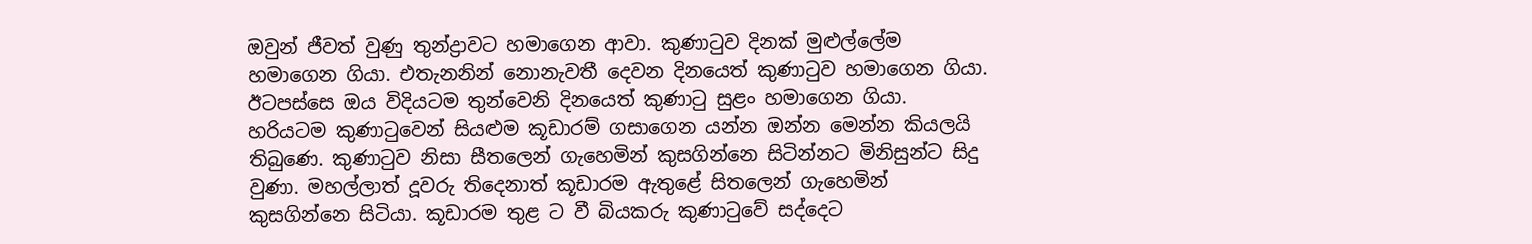ඔවුන් ජීවත් වුණු තුන්ද්‍රාවට හමාගෙන ආවා. කුණාටුව දිනක් මුළුල්ලේම හමාගෙන ගියා. එතැනනින් නොනැවතී දෙවන දිනයෙත් කුණාටුව හමාගෙන ගියා. ඊටපස්සෙ ඔය විදියටම තුන්වෙනි දිනයෙත් කුණාටු සුළං හමාගෙන ගියා. හරියටම කුණාටුවෙන් සියළුම කූඩාරම් ගසාගෙන යන්න ඔන්න මෙන්න කියලයි තිබුණෙ. කුණාටුව නිසා සීතලෙන් ගැහෙමින් කුසගින්නෙ සිටින්නට මිනිසුන්ට සිදු වුණා. මහල්ලාත් දූවරු තිදෙනාත් කූඩාරම ඇතුළේ සිතලෙන් ගැහෙමින් කුසගින්නෙ සිටියා. කූඩාරම තුළ ට වී බියකරු කුණාටුවේ සද්දෙට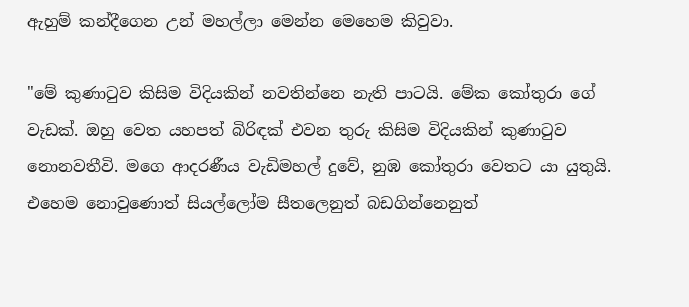ඇහුම් කන්දීගෙන උන් මහල්ලා මෙන්න මෙහෙම කිවුවා.

"මේ කුණාටුව කිසිම විදියකින් නවතින්නෙ නැති පාටයි. මේක කෝතුරා ගේ වැඩක්. ඔහු වෙත යහපත් බිරිඳක් එවන තුරු කිසිම විදියකින් කුණාටුව නොනවතීවි. මගෙ ආදරණීය වැඩිමහල් දුවේ, නුඹ කෝතුරා වෙතට යා යුතුයි. එහෙම නොවුණොත් සියල්ලෝම සීතලෙනුත් බඩගින්නෙනුත්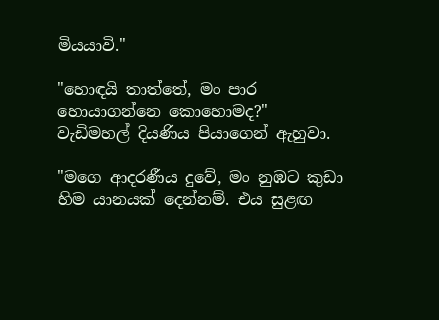මියයාවි."

"හොඳයි තාත්තේ, මං පාර හොයාගන්නෙ කොහොමද?"
වැඩිමහල් දියණිය පියාගෙන් ඇහුවා.

"මගෙ ආදරණීය දුවේ, මං නුඹට කුඩා හිම යානයක් දෙන්නම්. එය සුළඟ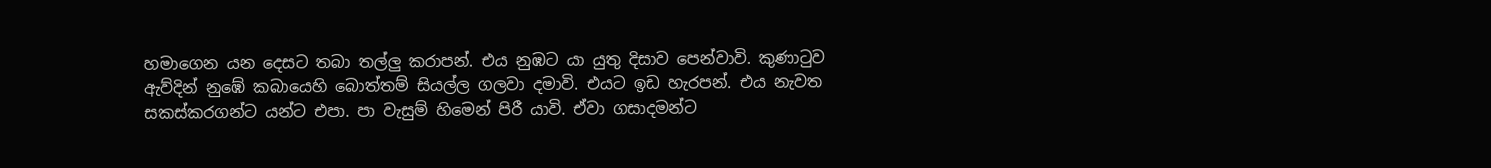හමාගෙන යන දෙසට තබා තල්ලු කරාපන්. එය නුඹට යා යුතු දිසාව පෙන්වාවි. කුණාටුව ඇව්දින් නුඹේ කබායෙහි බොත්තම් සියල්ල ගලවා දමාවි. එයට ඉඩ හැරපන්. එය නැවත සකස්කරගන්ට යන්ට එපා. පා වැසුම් හිමෙන් පිරී යාවි. ඒවා ගසාදමන්ට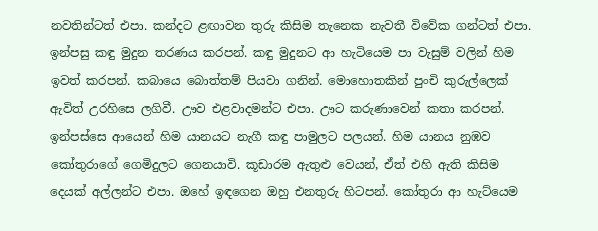නවතින්ටත් එපා. කන්දට ළඟාවන තුරු කිසිම තැනෙක නැවතී විවේක ගන්ටත් එපා. ඉන්පසු කඳු මුදුන තරණය කරපන්. කඳු මුදුනට ආ හැටියෙම පා වැසුම් වලින් හිම ඉවත් කරපන්. කබායෙ බොත්තම් පියවා ගනින්. මොහොතකින් පුංචි කුරුල්ලෙක් ඇවිත් උරහිසෙ ලගිවී. ඌව එළවාදමන්ට එපා. ඌට කරුණාවෙන් කතා කරපන්. ඉන්පස්සෙ ආයෙන් හිම යානයට නැගී කඳු පාමුලට පලයන්. හිම යානය නුඹව කෝතුරාගේ ගෙමිදුලට ගෙනයාවි. කූඩාරම ඇතුළු වෙයන්, ඒත් එහි ඇති කිසිම දෙයක් අල්ලන්ට එපා. ඔහේ ඉඳගෙන ඔහු එනතුරු හිටපන්. කෝතුරා ආ හැට්යෙම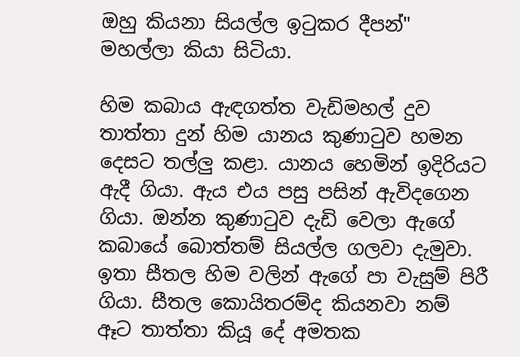ඔහු කියනා සියල්ල ඉටුකර දීපන්" මහල්ලා කියා සිටියා.

හිම කබාය ඇඳගත්ත වැඩිමහල් දුව තාත්තා දුන් හිම යානය කුණාටුව හමන දෙසට තල්ලු කළා. යානය හෙමින් ඉදිරියට ඇදී ගියා. ඇය එය පසු පසින් ඇවිදගෙන ගියා. ඔන්න කුණාටුව දැඩි වෙලා ඇගේ කබායේ බොත්තම් සියල්ල ගලවා දැමුවා. ඉතා සීතල හිම වලින් ඇගේ පා වැසුම් පිරී ගියා. සීතල කොයිතරම්ද කියනවා නම් ඈට තාත්තා කියූ දේ අමතක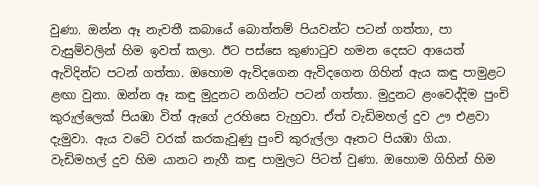වුණා. ඔන්න ඈ නැවතී කබායේ බොත්තම් පියවන්ට පටන් ගත්තා, පා වැසුම්වලින් හිම ඉවත් කලා. ඊට පස්සෙ කුණාටුව හමන දෙසට ආයෙත් ඇවිදින්ට පටන් ගත්තා. ඔහොම ඇවිදගෙන ඇවිදගෙන ගිහින් ඇය කඳු පාමුළට ළඟා වුනා. ඔන්න ඈ කඳු මුදුනට නගින්ට පටන් ගත්තා. මුදුනට ළංවෙද්දිම පුංචි කුරුල්ලෙක් පියඹා විත් ඇගේ උරහිසෙ වැහුවා. ඒත් වැඩිමහල් දුව ඌ එළවා දැමුවා. ඇය වටේ වරක් කරකැවුණු පුංචි කුරුල්ලා ඈතට පියඹා ගියා. වැඩිමහල් දුව හිම යානට නැගී කඳු පාමුලට පිටත් වුණා. ඔහොම ගිහින් හිම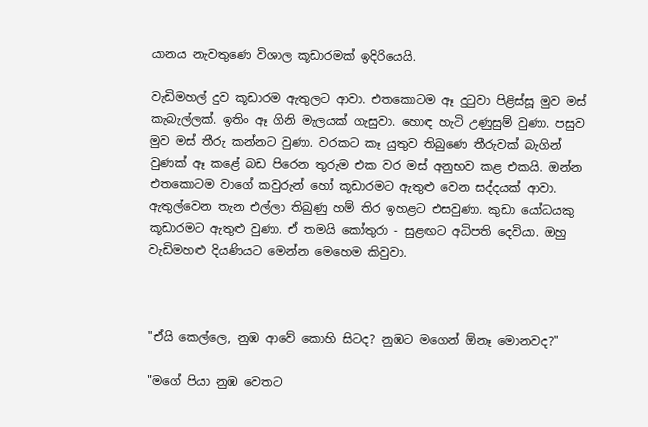යානය නැවතුණෙ විශාල කූඩාරමක් ඉදිරියෙයි.

වැඩිමහල් දුව කූඩාරම ඇතුලට ආවා. එතකොටම ඈ දුටුවා පිළිස්සූ මුව මස් කැබැල්ලක්. ඉතිං ඈ ගිනි මැලයක් ගැසුවා. හොඳ හැටි උණුසුම් වුණා. පසුව මුව මස් තීරු කන්නට වුණා. වරකට කෑ යුතුව තිබුණෙ තීරුවක් බැගින් වුණක් ඈ කළේ බඩ පිරෙන තුරුම එක වර මස් අනුභව කළ එකයි. ඔන්න එතකොටම වාගේ කවුරුන් හෝ කූඩාරමට ඇතුළු වෙන සද්දයක් ආවා. ඇතුල්වෙන තැන එල්ලා තිබුණු හම් තිර ඉහළට එසවුණා. කුඩා යෝධයකු කූඩාරමට ඇතුළු වුණා. ඒ තමයි කෝතුරා - සුළඟට අධිපති දෙවියා. ඔහු වැඩිමහළු දියණියට මෙන්න මෙහෙම කිවුවා.



"ඒයි කෙල්ලෙ, නුඹ ආවේ කොහි සිටද? නුඹට මගෙන් ඕනෑ මොනවද?"

"මගේ පියා නුඹ වෙතට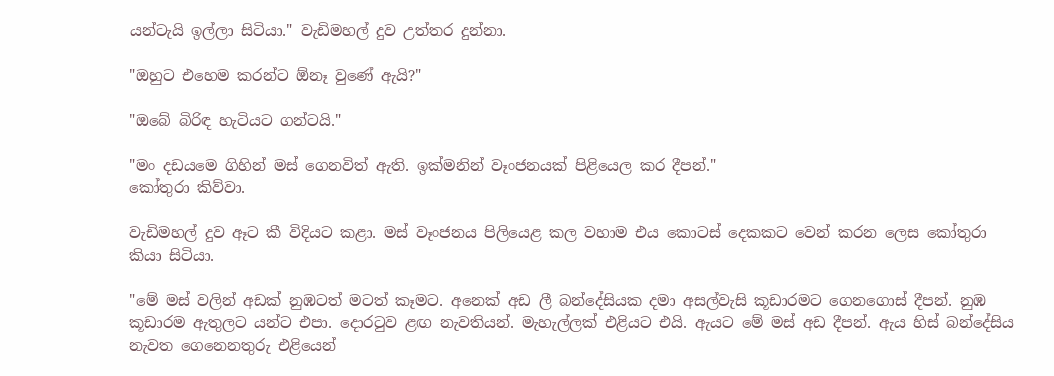යන්ටැයි ඉල්ලා සිටියා." වැඩිමහල් දුව උත්තර දුන්නා.

"ඔහුට එහෙම කරන්ට ඕනෑ වුණේ ඇයි?"

"ඔබේ බිරිඳ හැටියට ගන්ටයි."

"මං දඩයමෙ ගිහින් මස් ගෙනවිත් ඇති. ඉක්මනින් වෑංජනයක් පිළියෙල කර දීපන්."
කෝතුරා කිව්වා.

වැඩිමහල් දුව ඈට කී විදියට කළා. මස් වෑංජනය පිලියෙළ කල වහාම එය කොටස් දෙකකට වෙන් කරන ලෙස කෝතුරා කියා සිටියා.

"මේ මස් වලින් අඩක් නුඹටත් මටත් කෑමට. අනෙක් අඩ ලී බන්දේසියක දමා අසල්වැසි කූඩාරමට ගෙනගොස් දීපන්. නුඹ කූඩාරම ඇතුලට යන්ට එපා. දොරටුව ළඟ නැවතියන්. මැහැල්ලක් එළියට එයි. ඇයට මේ මස් අඩ දීපන්. ඇය හිස් බන්දේසිය නැවත ගෙනෙනතුරු එළියෙන්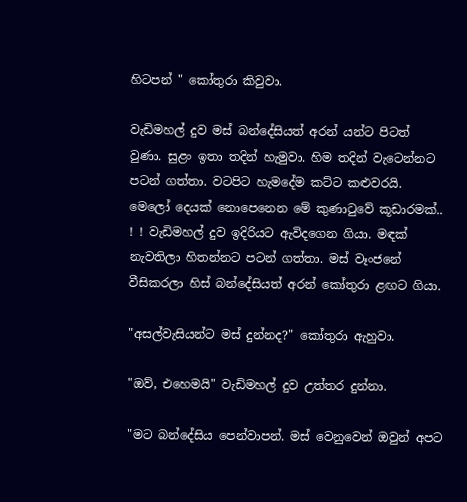හිටපන් " කෝතුරා කිවුවා.

වැඩිමහල් දුව මස් බන්දේසියත් අරන් යන්ට පිටත් වුණා. සුළං ඉතා තදින් හැමුවා. හිම තදින් වැටෙන්නට පටන් ගත්තා. වටපිට හැමදේම කට්ට කළුවරයි. මෙලෝ දෙයක් නොපෙනෙන මේ කුණාටුවේ කූඩාරමක්.. ! ! වැඩිමහල් දුව ඉදිරියට ඇවිදගෙන ගියා. මඳක් නැවතිලා හිතන්නට පටන් ගත්තා. මස් වෑංජනේ වීසිකරලා හිස් බන්දේසියත් අරන් කෝතුරා ළඟට ගියා.

"අසල්වැසියන්ට මස් දුන්නද?" කෝතුරා ඇහුවා.

"ඔව්, එහෙමයි" වැඩිමහල් දුව උත්තර දුන්නා.

"මට බන්දේසිය පෙන්වාපන්. මස් වෙනුවෙන් ඔවුන් අපට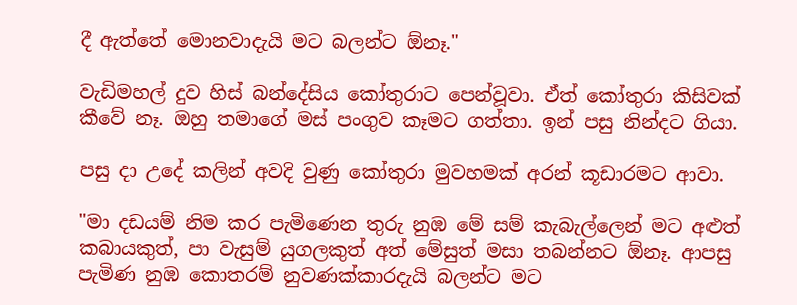දී ඇත්තේ මොනවාදැයි මට බලන්ට ඕනෑ."

වැඩිමහල් දුව හිස් බන්දේසිය කෝතුරාට පෙන්වූවා. ඒත් කෝතුරා කිසිවක් කීවේ නෑ. ඔහු තමාගේ මස් පංගුව කෑමට ගත්තා. ඉන් පසු නින්දට ගියා.

පසු දා උදේ කලින් අවදි වුණු කෝතුරා මුවහමක් අරන් කූඩාරමට ආවා.

"මා දඩයම් නිම කර පැමිණෙන තුරු නුඹ මේ සම් කැබැල්ලෙන් මට අළුත් කබායකුත්, පා වැසුම් යුගලකුත් අත් මේසුත් මසා තබන්නට ඕනෑ. ආපසු පැමිණ නුඹ කොතරම් නුවණක්කාරදැයි බලන්ට මට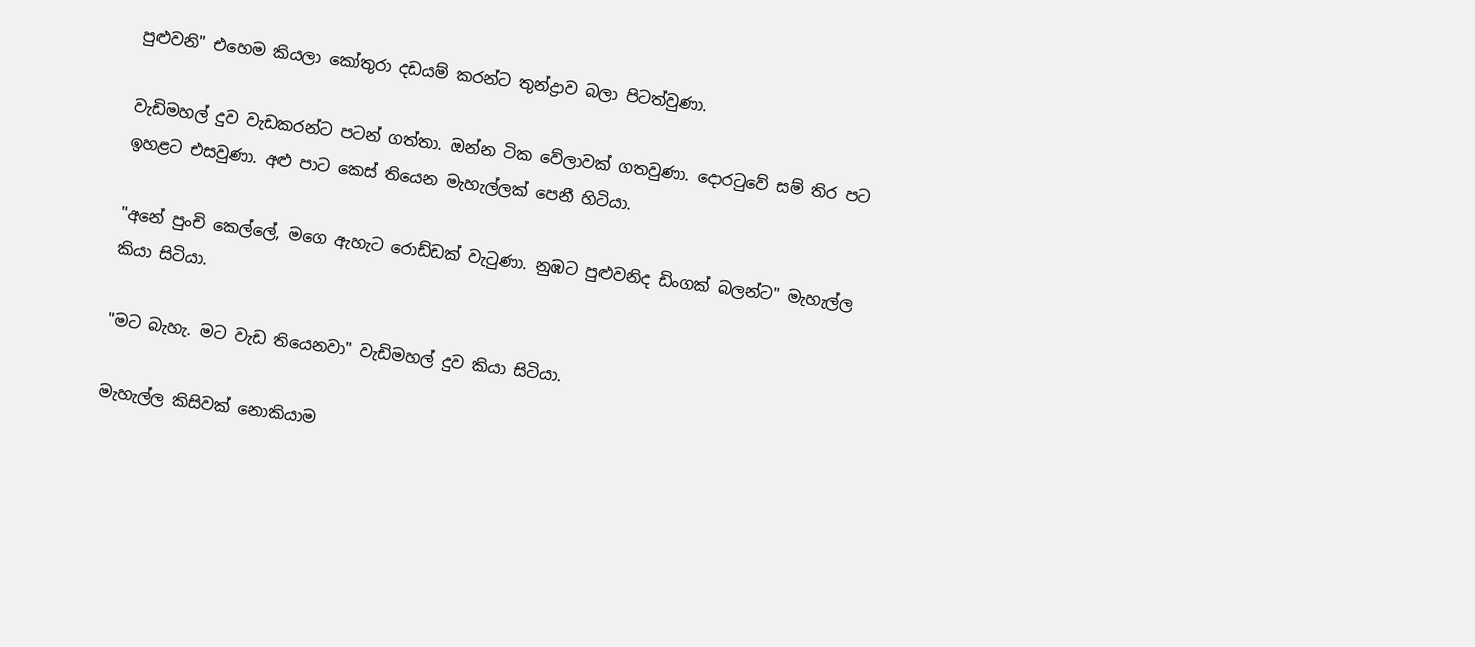පුළුවනි" එහෙම කියලා කෝතුරා දඩයම් කරන්ට තුන්ද්‍රාව බලා පිටත්වුණා.

වැඩිමහල් දුව වැඩකරන්ට පටන් ගත්තා. ඔන්න ටික වේලාවක් ගතවුණා. දොරටුවේ සම් තිර පට ඉහළට එසවුණා. අළු පාට කෙස් තියෙන මැහැල්ලක් පෙනී හිටියා.

"අනේ පුංචි කෙල්ලේ, මගෙ ඇහැට රොඩ්ඩක් වැටුණා. නුඹට පුළුවනිද ඩිංගක් බලන්ට" මැහැල්ල කියා සිටියා.

"මට බැහැ. මට වැඩ තියෙනවා" වැඩිමහල් දුව කියා සිටියා.

මැහැල්ල කිසිවක් නොකියාම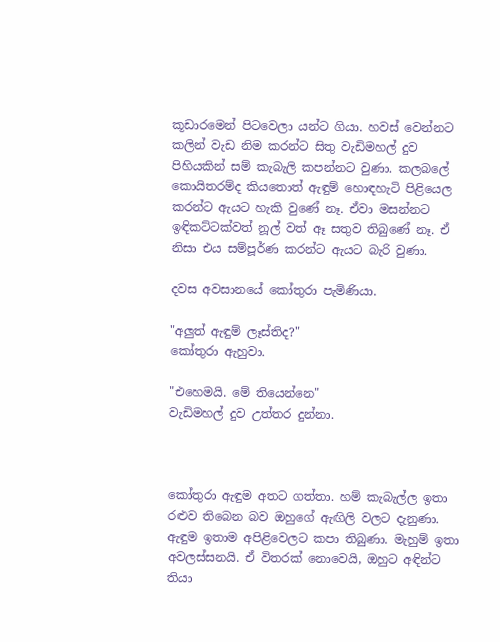කූඩාරමෙන් පිටවෙලා යන්ට ගියා. හවස් වෙන්නට කලින් වැඩ නිම කරන්ට සිතු වැඩිමහල් දුව පිහියකින් සම් කැබැලි කපන්නට වුණා. කලබලේ කොයිතරම්ද කියතොත් ඇඳුම් හොඳහැටි පිළියෙල කරන්ට ඇයට හැකි වුණේ නෑ. ඒවා මසන්නට ඉඳිකට්ටක්වත් නූල් වත් ඈ සතුව තිබුණේ නෑ. ඒ නිසා එය සම්පූර්ණ කරන්ට ඇයට බැරි වුණා.

දවස අවසානයේ කෝතුරා පැමිණියා.

"අලුත් ඇඳුම් ලෑස්තිද?"
කෝතුරා ඇහුවා.

"එහෙමයි. මේ තියෙන්නෙ"
වැඩිමහල් දුව උත්තර දුන්නා.



කෝතුරා ඇඳුම අතට ගත්තා. හම් කැබැල්ල ඉතා රළුව තිබෙන බව ඔහුගේ ඇඟිලි වලට දැනුණා. ඇඳුම ඉතාම අපිළිවෙලට කපා තිබුණා. මැහුම් ඉතා අවලස්සනයි. ඒ විතරක් නොවෙයි, ඔහුට අඳින්ට තියා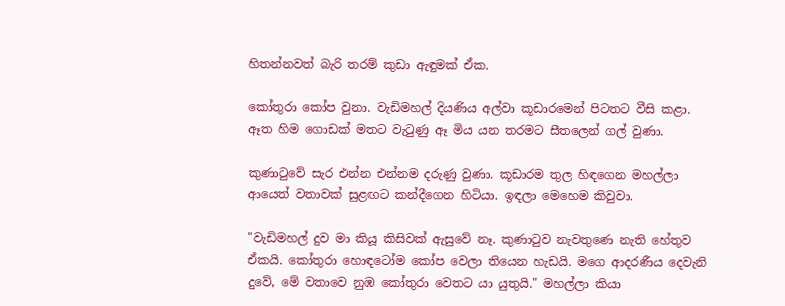හිතන්නවත් බැරි තරම් කුඩා ඇඳුමක් ඒක.

කෝතුරා කෝප වුනා. වැඩිමහල් දියණිය අල්වා කූඩාරමෙන් පිටතට වීසි කළා. ඈත හිම ගොඩක් මතට වැටුණු ඈ මිය යන තරමට සීතලෙන් ගල් වුණා.

කුණාටුවේ සැර එන්න එන්නම දරුණු වුණා. කූඩාරම තුල හිඳගෙන මහල්ලා ආයෙත් වතාවක් සුළඟට කන්දීගෙන හිටියා. ඉඳලා මෙහෙම කිවුවා.

"වැඩිමහල් දුව මා කියූ කිසිවක් ඇසුවේ නෑ. කුණාටුව නැවතුණෙ නැති හේතුව ඒකයි. කෝතුරා හොඳටෝම කෝප වෙලා තියෙන හැඩයි. මගෙ ආදරණීය දෙවැනි දුවේ, මේ වතාවෙ නුඹ කෝතුරා වෙතට යා යුතුයි." මහල්ලා කියා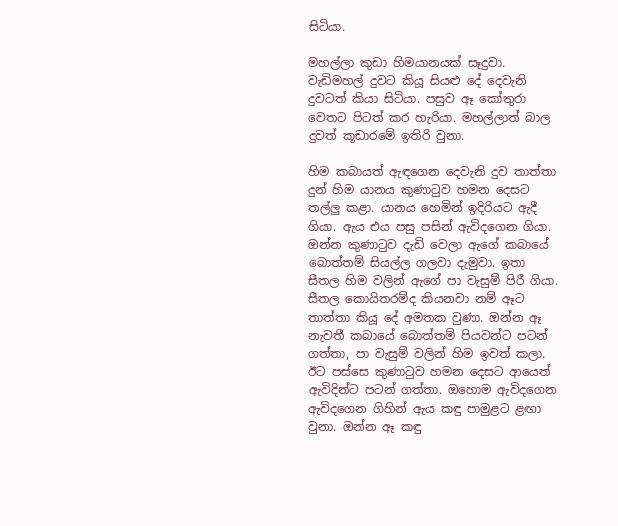සිටියා.

මහල්ලා කුඩා හිමයානයක් සෑදුවා. වැඩිමහල් දුවට කියූ සියළු දේ දෙවැනි දුවටත් කියා සිටියා. පසුව ඈ කෝතුරා වෙතට පිටත් කර හැරියා. මහල්ලාත් බාල දුවත් කූඩාරමේ ඉතිරි වුනා.

හිම කබායත් ඇඳගෙන දෙවැනි දුව තාත්තා දුන් හිම යානය කුණාටුව හමන දෙසට තල්ලු කළා. යානය හෙමින් ඉදිරියට ඇදී ගියා. ඇය එය පසු පසින් ඇවිදගෙන ගියා. ඔන්න කුණාටුව දැඩි වෙලා ඇගේ කබායේ බොත්තම් සියල්ල ගලවා දැමුවා. ඉතා සීතල හිම වලින් ඇගේ පා වැසුම් පිරී ගියා. සීතල කොයිතරම්ද කියනවා නම් ඈට තාත්තා කියූ දේ අමතක වුණා. ඔන්න ඈ නැවතී කබායේ බොත්තම් පියවන්ට පටන් ගත්තා, පා වැසුම් වලින් හිම ඉවත් කලා. ඊට පස්සෙ කුණාටුව හමන දෙසට ආයෙත් ඇවිදින්ට පටන් ගත්තා. ඔහොම ඇවිදගෙන ඇවිදගෙන ගිහින් ඇය කඳු පාමුළට ළඟා වුනා. ඔන්න ඈ කඳු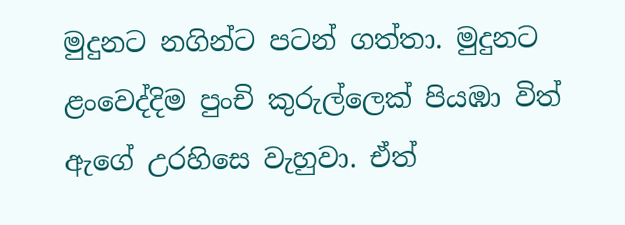මුදුනට නගින්ට පටන් ගත්තා. මුදුනට ළංවෙද්දිම පුංචි කුරුල්ලෙක් පියඹා විත් ඇගේ උරහිසෙ වැහුවා. ඒත්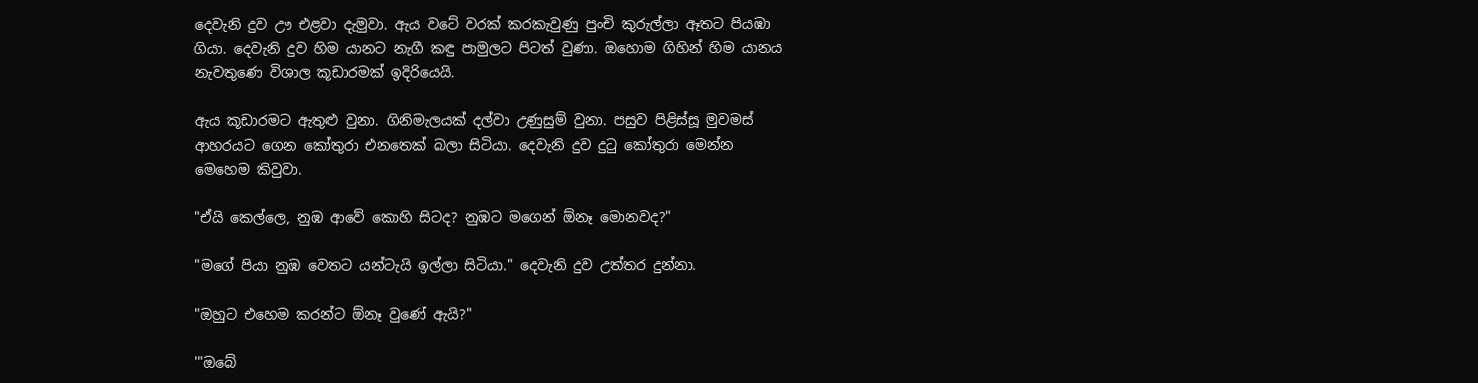දෙවැනි දුව ඌ එළවා දැමුවා. ඇය වටේ වරක් කරකැවුණු පුංචි කුරුල්ලා ඈතට පියඹා ගියා. දෙවැනි දුව හිම යානට නැගී කඳු පාමුලට පිටත් වුණා. ඔහොම ගිහින් හිම යානය නැවතුණෙ විශාල කූඩාරමක් ඉදිරියෙයි.

ඇය කූඩාරමට ඇතුළු වුනා. ගිනිමැලයක් දල්වා උණුසුම් වුනා. පසුව පිළිස්සූ මුවමස් ආහරයට ගෙන කෝතුරා එනතෙක් බලා සිටියා. දෙවැනි දුව දුටු කෝතුරා මෙන්න මෙහෙම කිවුවා.

"ඒයි කෙල්ලෙ, නුඹ ආවේ කොහි සිටද? නුඹට මගෙන් ඕනෑ මොනවද?"

"මගේ පියා නුඹ වෙතට යන්ටැයි ඉල්ලා සිටියා." දෙවැනි දුව උත්තර දුන්නා.

"ඔහුට එහෙම කරන්ට ඕනෑ වුණේ ඇයි?"

'"ඔබේ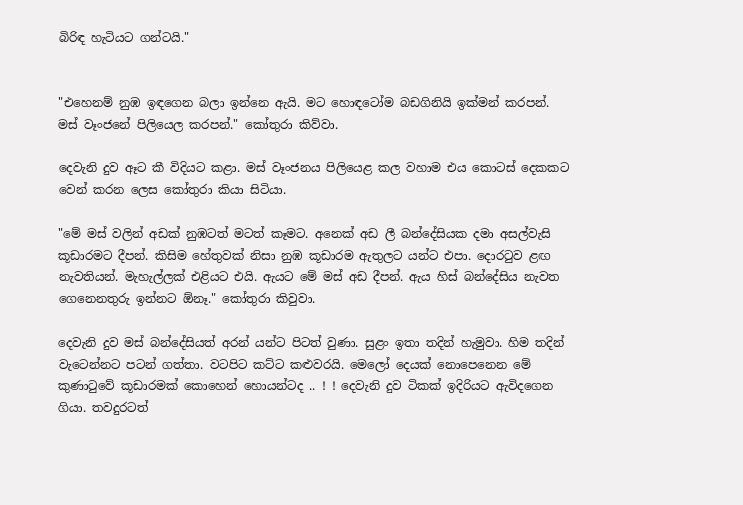බිරිඳ හැටියට ගන්ටයි."


"එහෙනම් නුඹ ඉඳගෙන බලා ඉන්නෙ ඇයි. මට හොඳටෝම බඩගිනියි ඉක්මන් කරපන්. මස් වෑංජනේ පිලියෙල කරපන්." කෝතුරා කිව්වා.

දෙවැනි දුව ඈට කී විදියට කළා. මස් වෑංජනය පිලියෙළ කල වහාම එය කොටස් දෙකකට වෙන් කරන ලෙස කෝතුරා කියා සිටියා.

"මේ මස් වලින් අඩක් නුඹටත් මටත් කෑමට. අනෙක් අඩ ලී බන්දේසියක දමා අසල්වැසි කූඩාරමට දීපන්. කිසිම හේතුවක් නිසා නුඹ කූඩාරම ඇතුලට යන්ට එපා. දොරටුව ළඟ නැවතියන්. මැහැල්ලක් එළියට එයි. ඇයට මේ මස් අඩ දීපන්. ඇය හිස් බන්දේසිය නැවත ගෙනෙනතුරු ඉන්නට ඕනෑ." කෝතුරා කිවුවා.

දෙවැනි දුව මස් බන්දේසියත් අරන් යන්ට පිටත් වුණා. සුළං ඉතා තදින් හැමුවා. හිම තදින් වැටෙන්නට පටන් ගත්තා. වටපිට කට්ට කළුවරයි. මෙලෝ දෙයක් නොපෙනෙන මේ කුණාටුවේ කූඩාරමක් කොහෙන් හොයන්ටද .. ! ! දෙවැනි දුව ටිකක් ඉදිරියට ඇවිදගෙන ගියා. තවදුරටත්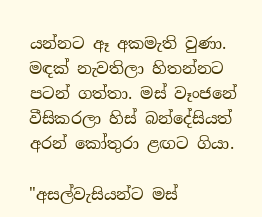යන්නට ඈ අකමැති වුණා. මඳක් නැවතිලා හිතන්නට පටන් ගත්තා. මස් වෑංජනේ වීසිකරලා හිස් බන්දේසියත් අරන් කෝතුරා ළඟට ගියා.

"අසල්වැසියන්ට මස්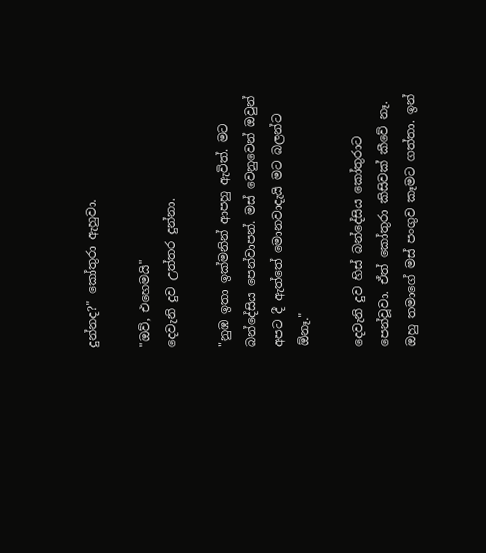දුන්නද?" කෝතුරා ඇහුවා.

"ඔව්, එහෙමයි"
දෙවැනි දුව උත්තර දුන්නා.

"නුඹ ඉතා ඉක්මනින් ආපහු ඇවිත්. මට බන්දේසිය පෙන්වාපන්. මස් වෙනුවෙන් ඔවුන් අපට දී ඇත්තේ මොනවාදැයි මට බලන්ට ඕනෑ."

දෙවැනි දුව හිස් බන්දේසිය කෝතුරාට පෙන්වූවා. ඒත් කෝතුරා කිසිවක් කීවේ නෑ. ඔහු තමාගේ මස් පංගුව කෑමට ගත්තා. ඉන්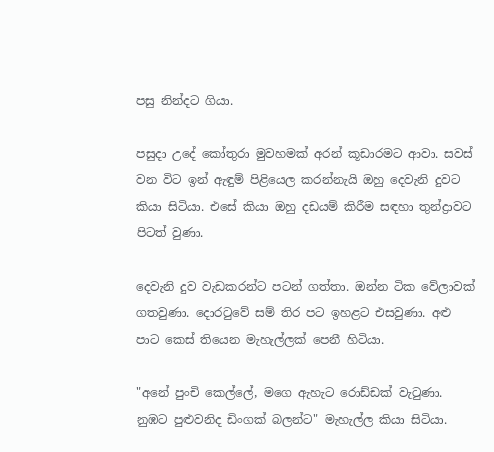පසු නින්දට ගියා.

පසුදා උදේ කෝතුරා මුවහමක් අරන් කූඩාරමට ආවා. සවස් වන විට ඉන් ඇඳුම් පිළියෙල කරන්නැයි ඔහු දෙවැනි දුවට කියා සිටියා. එසේ කියා ඔහු දඩයම් කිරීම සඳහා තුන්ද්‍රාවට පිටත් වුණා.

දෙවැනි දුව වැඩකරන්ට පටන් ගත්තා. ඔන්න ටික වේලාවක් ගතවුණා. දොරටුවේ සම් තිර පට ඉහළට එසවුණා. අළු පාට කෙස් තියෙන මැහැල්ලක් පෙනී හිටියා.

"අනේ පුංචි කෙල්ලේ, මගෙ ඇහැට රොඩ්ඩක් වැටුණා. නුඹට පුළුවනිද ඩිංගක් බලන්ට" මැහැල්ල කියා සිටියා.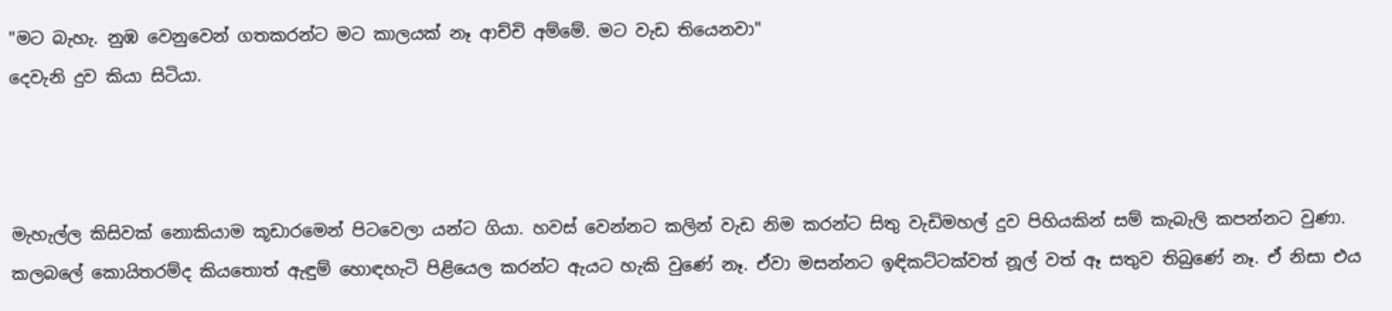"මට බැහැ. නුඹ වෙනුවෙන් ගතකරන්ට මට කාලයක් නෑ ආච්චි අම්මේ. මට වැඩ තියෙනවා"
දෙවැනි දුව කියා සිටියා.



මැහැල්ල කිසිවක් නොකියාම කූඩාරමෙන් පිටවෙලා යන්ට ගියා. හවස් වෙන්නට කලින් වැඩ නිම කරන්ට සිතු වැඩිමහල් දුව පිහියකින් සම් කැබැලි කපන්නට වුණා. කලබලේ කොයිතරම්ද කියතොත් ඇඳුම් හොඳහැටි පිළියෙල කරන්ට ඇයට හැකි වුණේ නෑ. ඒවා මසන්නට ඉඳිකට්ටක්වත් නූල් වත් ඈ සතුව තිබුණේ නෑ. ඒ නිසා එය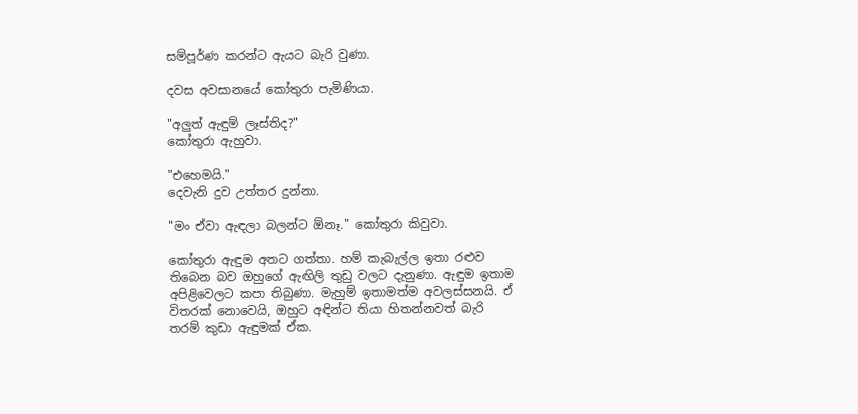සම්පූර්ණ කරන්ට ඇයට බැරි වුණා.

දවස අවසානයේ කෝතුරා පැමිණියා.

"අලුත් ඇඳුම් ලෑස්තිද?"
කෝතුරා ඇහුවා.

"එහෙමයි."
දෙවැනි දුව උත්තර දුන්නා.

"මං ඒවා ඇඳලා බලන්ට ඕනෑ." කෝතුරා කිවුවා.

කෝතුරා ඇඳුම අතට ගත්තා. හම් කැබැල්ල ඉතා රළුව තිබෙන බව ඔහුගේ ඇඟිලි තුඩු වලට දැනුණා. ඇඳුම ඉතාම අපිළිවෙලට කපා තිබුණා. මැහුම් ඉතාමත්ම අවලස්සනයි. ඒ විතරක් නොවෙයි, ඔහුට අඳින්ට තියා හිතන්නවත් බැරි තරම් කුඩා ඇඳුමක් ඒක.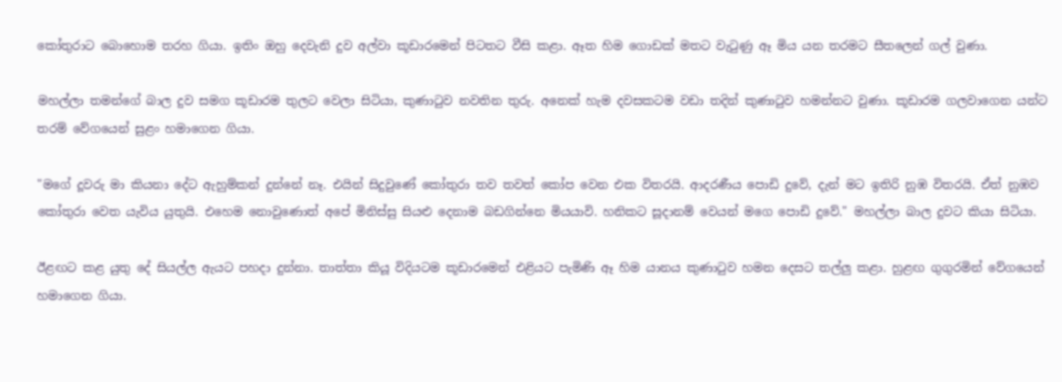කෝතුරාට බොහොම තරහ ගියා. ඉතිං ඔහු දෙවැනි දුව අල්වා කූඩාරමෙන් පිටතට වීසි කළා. ඈත හිම ගොඩක් මතට වැටුණු ඈ මිය යන තරමට සීතලෙන් ගල් වුණා.

මහල්ලා තමන්ගේ බාල දුව සමග කූඩාරම තුලට වෙලා සිටියා, කුණාටුව නවතින තුරු. අනෙක් හැම දවසකටම වඩා තදින් කුණාටුව හමන්නට වුණා. කූඩාරම ගලවාගෙන යන්ට තරම් වේගයෙන් සුළං හමාගෙන ගියා.

"මගේ දූවරු මා කියනා දේට ඇහුම්කන් දුන්නේ නෑ. එයින් සිදුවුණේ කෝතුරා තව තවත් කෝප වෙන එක විතරයි. ආදරණීය පොඩි දුවේ, දැන් මට ඉතිරි නුඹ විතරයි. ඒත් නුඹව කෝතුරා වෙත යැවිය යුතුයි. එහෙම නොවුණොත් අපේ මිනිස්සු සියළු දෙනාම බඩගින්නෙ මියයාවි. හනිකට සූදානම් වෙයන් මගෙ පොඩි දුවේ." මහල්ලා බාල දුවට කියා සිටියා.

ඊළඟට කළ යුතු දේ සියල්ල ඇයට පහදා දුන්නා. තාත්තා කියූ විදියටම කූඩාරමෙන් එළියට පැමිණි ඈ හිම යානය කුණාටුව හමන දෙසට තල්ලු කළා. හුළඟ ගුගුරමින් වේගයෙන් හමාගෙන ගියා.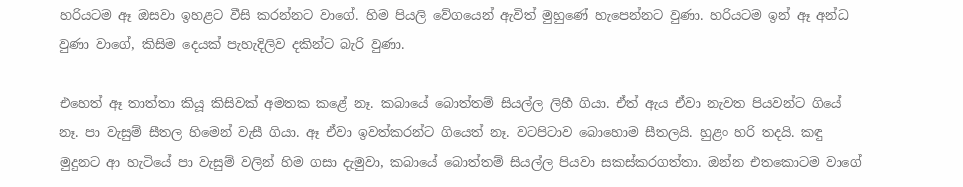හරියටම ඈ ඔසවා ඉහළට වීසි කරන්නට වාගේ. හිම පියලි වේගයෙන් ඇවිත් මුහුණේ හැපෙන්නට වුණා. හරියටම ඉන් ඈ අන්ධ වුණා වාගේ, කිසිම දෙයක් පැහැදිලිව දකින්ට බැරි වුණා.

එහෙත් ඈ තාත්තා කියූ කිසිවක් අමතක කළේ නෑ. කබායේ බොත්තම් සියල්ල ලිහී ගියා. ඒත් ඇය ඒවා නැවත පියවන්ට ගියේ නෑ. පා වැසුම් සීතල හිමෙන් වැසී ගියා. ඈ ඒවා ඉවත්කරන්ට ගියෙත් නෑ. වටපිටාව බොහොම සීතලයි. හුළං හරි තදයි. කඳු මුදුනට ආ හැටියේ පා වැසුම් වලින් හිම ගසා දැමුවා, කබායේ බොත්තම් සියල්ල පියවා සකස්කරගත්තා. ඔන්න එතකොටම වාගේ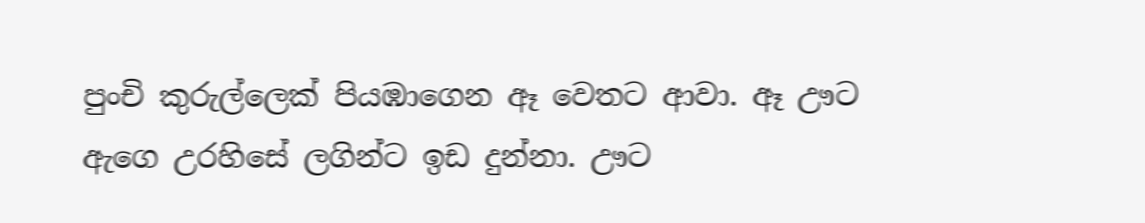පුංචි කුරුල්ලෙක් පියඹාගෙන ඈ වෙතට ආවා. ඈ ඌට ඇගෙ උරහිසේ ලගින්ට ඉඩ දුන්නා. ඌට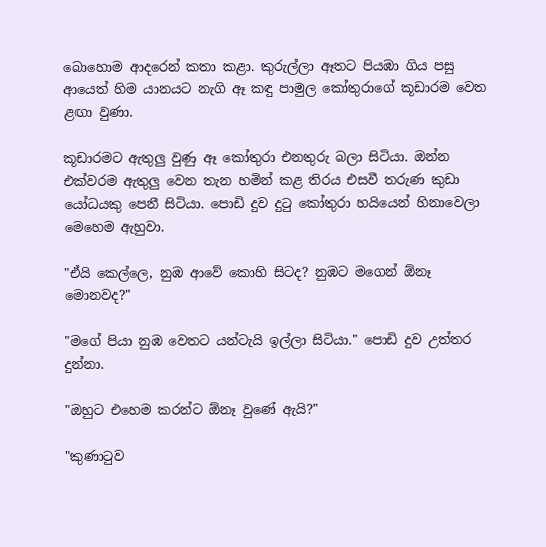බොහොම ආදරෙන් කතා කළා. කුරුල්ලා ඈතට පියඹා ගිය පසු ආයෙත් හිම යානයට නැගි ඈ කඳු පාමුල කෝතුරාගේ කූඩාරම වෙත ළඟා වුණා.

කූඩාරමට ඇතුලු වුණු ඈ කෝතුරා එනතුරු බලා සිටියා. ඔන්න එක්වරම ඇතුලු වෙන තැන හමින් කළ තිරය එසවී තරුණ කුඩා යෝධයකු පෙනී සිටියා. පොඩි දුව දුටු කෝතුරා හයියෙන් හිනාවෙලා මෙහෙම ඇහුවා.

"ඒයි කෙල්ලෙ, නුඹ ආවේ කොහි සිටද? නුඹට මගෙන් ඕනෑ මොනවද?"

"මගේ පියා නුඹ වෙතට යන්ටැයි ඉල්ලා සිටියා." පොඩි දුව උත්තර දුන්නා.

"ඔහුට එහෙම කරන්ට ඕනෑ වුණේ ඇයි?"

"කුණාටුව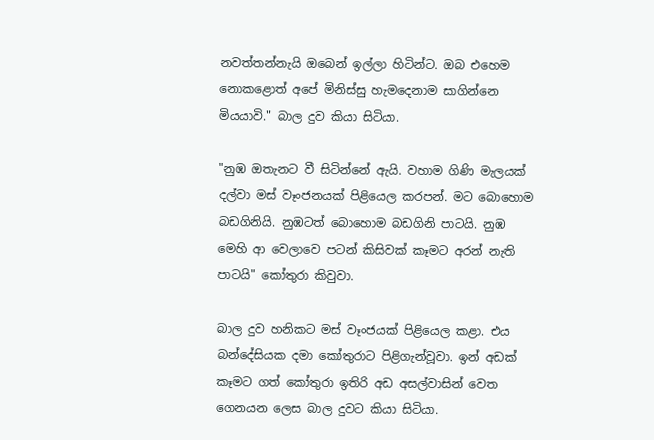නවත්තන්නැයි ඔබෙන් ඉල්ලා හිටින්ට. ඔබ එහෙම නොකළොත් අපේ මිනිස්සු හැමදෙනාම සාගින්නෙ මියයාවි." බාල දුව කියා සිටියා.

"නුඹ ඔතැනට වී සිටින්නේ ඇයි. වහාම ගිණි මැලයක් දල්වා මස් වෑංජනයක් පිළියෙල කරපන්. මට බොහොම බඩගිනියි. නුඹටත් බොහොම බඩගිනි පාටයි. නුඹ මෙහි ආ වෙලාවෙ පටන් කිසිවක් කෑමට අරන් නැති පාටයි" කෝතුරා කිවුවා.

බාල දුව හනිකට මස් වෑංජයක් පිළියෙල කළා. එය බන්දේසියක දමා කෝතුරාට පිළිගැන්වූවා. ඉන් අඩක් කෑමට ගත් කෝතුරා ඉතිරි අඩ අසල්වාසින් වෙත ගෙනයන ලෙස බාල දුවට කියා සිටියා.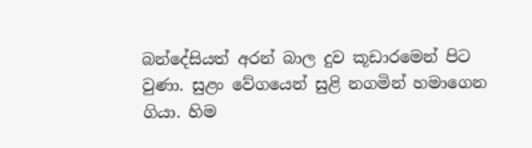බන්දේසියත් අරන් බාල දුව කූඩාරමෙන් පිට වුණා. සුළං වේගයෙන් සුළි නගමින් හමාගෙන ගියා. හිම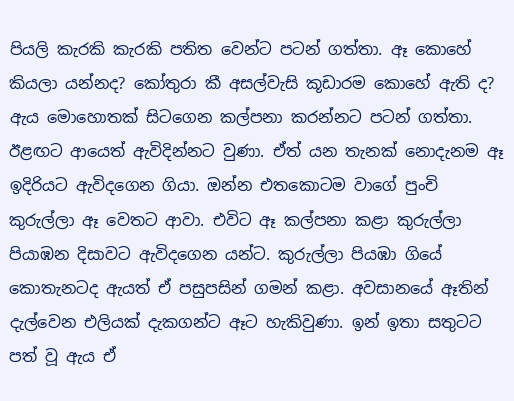පියලි කැරකි කැරකි පතිත වෙන්ට පටන් ගත්තා. ඈ කොහේ කියලා යන්නද? කෝතුරා කී අසල්වැසි කූඩාරම කොහේ ඇති ද? ඇය මොහොතක් සිටගෙන කල්පනා කරන්නට පටන් ගත්තා. ඊළඟට ආයෙත් ඇවිදින්නට වුණා. ඒත් යන තැනක් නොදැනම ඈ ඉදිරියට ඇවිදගෙන ගියා. ඔන්න එතකොටම වාගේ පුංචි කුරුල්ලා ඈ වෙතට ආවා. එවිට ඈ කල්පනා කළා කුරුල්ලා පියාඹන දිසාවට ඇවිදගෙන යන්ට. කුරුල්ලා පියඹා ගියේ කොතැනටද ඇයත් ඒ පසුපසින් ගමන් කළා. අවසානයේ ඈතින් දැල්වෙන එලියක් දැකගන්ට ඈට හැකිවුණා. ඉන් ඉතා සතුටට පත් වූ ඇය ඒ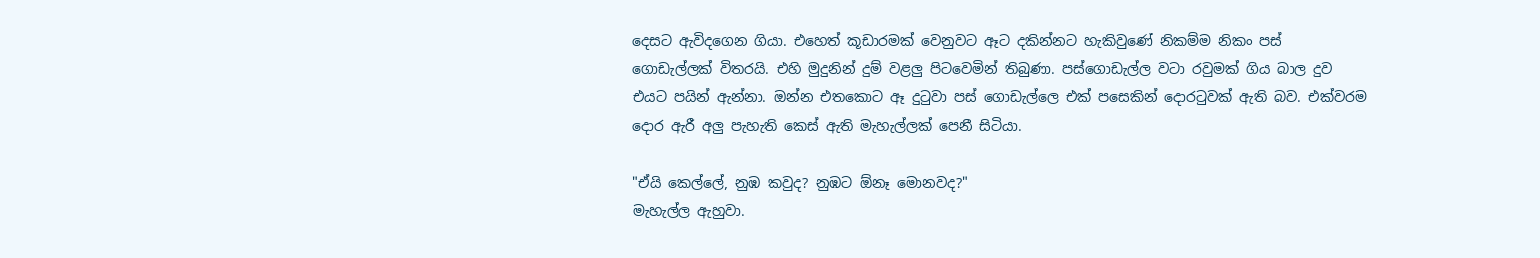දෙසට ඇවිදගෙන ගියා. එහෙත් කූඩාරමක් වෙනුවට ඈට දකින්නට හැකිවුණේ නිකම්ම නිකං පස් ගොඩැල්ලක් විතරයි. එහි මුදුනින් දුම් වළලු පිටවෙමින් තිබුණා. පස්ගොඩැල්ල වටා රවුමක් ගිය බාල දුව එයට පයින් ඇන්නා. ඔන්න එතකොට ඈ දුටුවා පස් ගොඩැල්ලෙ එක් පසෙකින් දොරටුවක් ඇති බව. එක්වරම දොර ඇරී අලු පැහැති කෙස් ඇති මැහැල්ලක් පෙනී සිටියා.

"ඒයි කෙල්ලේ, නුඹ කවුද? නුඹට ඕනෑ මොනවද?"
මැහැල්ල ඇහුවා.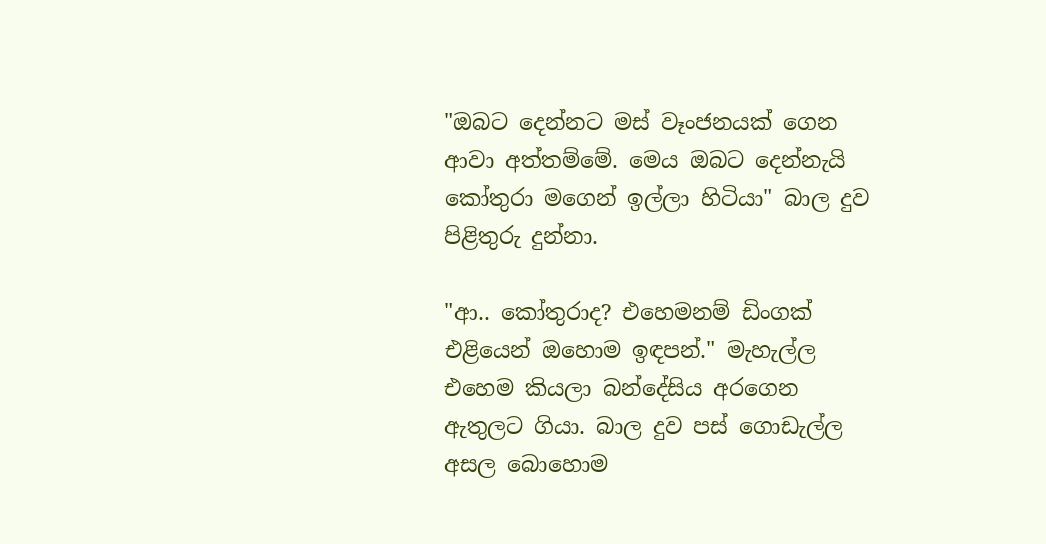"ඔබට දෙන්නට මස් වෑංජනයක් ගෙන ආවා අත්තම්මේ. මෙය ඔබට දෙන්නැයි කෝතුරා මගෙන් ඉල්ලා හිටියා" බාල දුව පිළිතුරු දුන්නා.

"ආ.. කෝතුරාද? එහෙමනම් ඩිංගක් එළියෙන් ඔහොම ඉඳපන්." මැහැල්ල එහෙම කියලා බන්දේසිය අරගෙන ඇතුලට ගියා. බාල දුව පස් ගොඩැල්ල අසල බොහොම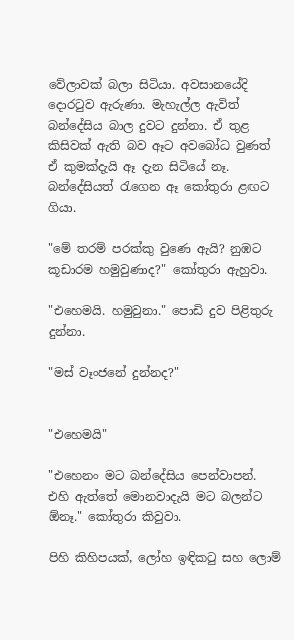වේලාවක් බලා සිටියා. අවසානයේදි දොරටුව ඇරුණා. මැහැල්ල ඇවිත් බන්දේසිය බාල දුවට දුන්නා. ඒ තුළ කිසිවක් ඇති බව ඈට අවබෝධ වුණත් ඒ කුමක්දැයි ඈ දැන සිටියේ නෑ. බන්දේසියත් රැගෙන ඈ කෝතුරා ළඟට ගියා.

"මේ තරම් පරක්කු වුණෙ ඇයි? නුඹට කූඩාරම හමුවුණාද?" කෝතුරා ඇහුවා.

"එහෙමයි. හමුවුනා." පොඩි දුව පිළිතුරු දුන්නා.

"මස් වෑංජනේ දුන්නද?"


"එහෙමයි"

"එහෙනං මට බන්දේසිය පෙන්වාපන්. එහි ඇත්තේ මොනවාදැයි මට බලන්ට ඕනෑ." කෝතුරා කිවුවා.

පිහි කිහිපයක්, ලෝහ ඉඳිකටු සහ ලොම්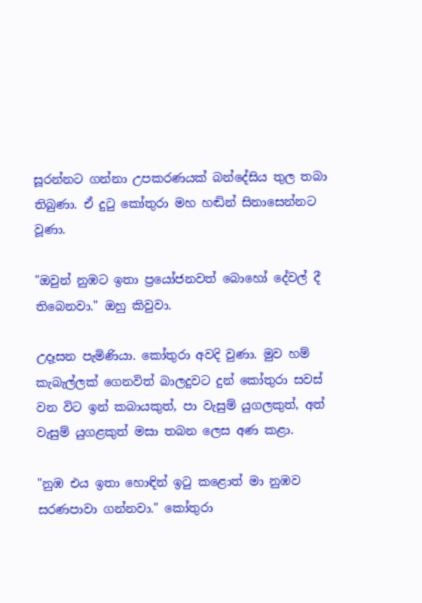සූරන්නට ගන්නා උපකරණයක් බන්දේසිය තුල තබා තිබුණා. ඒ දුටු කෝතුරා මහ හඬින් සිනාසෙන්නට වූණා.

"ඔවුන් නුඹට ඉතා ප්‍රයෝජනවත් බොහෝ දේවල් දී තිබෙනවා." ඔහු කිවුවා.

උදෑසන පැමිණියා. කෝතුරා අවදි වුණා. මුව හම් කැබැල්ලක් ගෙනවිත් බාලදුවට දුන් කෝතුරා සවස් වන විට ඉන් කබායකුත්, පා වැසුම් යුගලකුත්, අත් වැසුම් යුගළකුත් මසා තබන ලෙස අණ කළා.

"නුඹ එය ඉතා හොඳින් ඉටු කළොත් මා නුඹව සරණපාවා ගන්නවා." කෝතුරා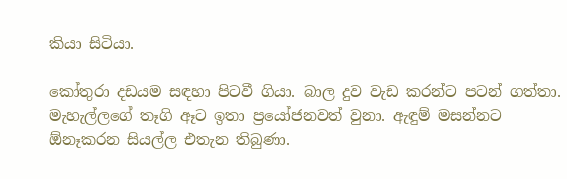කියා සිටියා.

කෝතුරා දඩයම සඳහා පිටවී ගියා. බාල දුව වැඩ කරන්ට පටන් ගත්තා. මැහැල්ලගේ තෑගි ඈට ඉතා ප්‍රයෝජනවත් වුනා. ඇඳුම් මසන්නට ඕනෑකරන සියල්ල එතැන තිබුණා.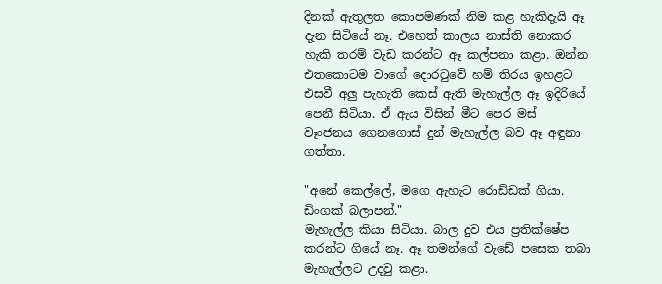දිනක් ඇතුලත කොපමණක් නිම කළ හැකිදැයි ඈ දැන සිටියේ නෑ. එහෙත් කාලය නාස්ති නොකර හැකි තරම් වැඩ කරන්ට ඈ කල්පනා කළා. ඔන්න එතකොටම වාගේ දොරටුවේ හම් තිරය ඉහළට එසවී අලු පැහැති කෙස් ඇති මැහැල්ල ඈ ඉදිරියේ පෙනී සිටියා. ඒ ඇය විසින් මීට පෙර මස් වෑංජනය ගෙනගොස් දුන් මැහැල්ල බව ඈ අඳුනා ගත්තා.

"අනේ කෙල්ලේ, මගෙ ඇහැට රොඩ්ඩක් ගියා. ඩිංගක් බලාපන්."
මැහැල්ල කියා සිටියා. බාල දුව එය ප්‍රතික්ෂේප කරන්ට ගියේ නෑ. ඈ තමන්ගේ වැඩේ පසෙක තබා මැහැල්ලට උදවු කළා.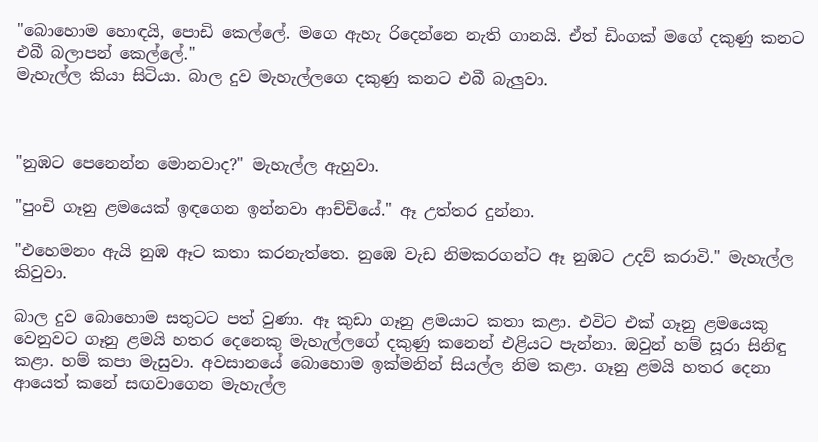"බොහොම හොඳයි, පොඩි කෙල්ලේ. මගෙ ඇහැ රිදෙන්නෙ නැති ගානයි. ඒත් ඩිංගක් මගේ දකුණු කනට එබී බලාපන් කෙල්ලේ."
මැහැල්ල කියා සිටියා. බාල දුව මැහැල්ලගෙ දකුණු කනට එබී බැලුවා.



"නුඹට පෙනෙන්න මොනවාද?" මැහැල්ල ඇහුවා.

"පුංචි ගෑනු ළමයෙක් ඉඳගෙන ඉන්නවා ආච්චියේ." ඈ උත්තර දුන්නා.

"එහෙමනං ඇයි නුඹ ඈට කතා කරනැත්තෙ. නුඹෙ වැඩ නිමකරගන්ට ඈ නුඹට උදව් කරාවි." මැහැල්ල කිවුවා.

බාල දුව බොහොම සතුටට පත් වුණා. ඈ කුඩා ගෑනු ළමයාට කතා කළා. එවිට එක් ගෑනු ළමයෙකු වෙනුවට ගෑනු ළමයි හතර දෙනෙකු මැහැල්ලගේ දකුණු කනෙන් එළියට පැන්නා. ඔවුන් හම් සූරා සිනිඳු කළා. හම් කපා මැසුවා. අවසානයේ බොහොම ඉක්මනින් සියල්ල නිම කළා. ගෑනු ළමයි හතර දෙනා ආයෙත් කනේ සඟවාගෙන මැහැල්ල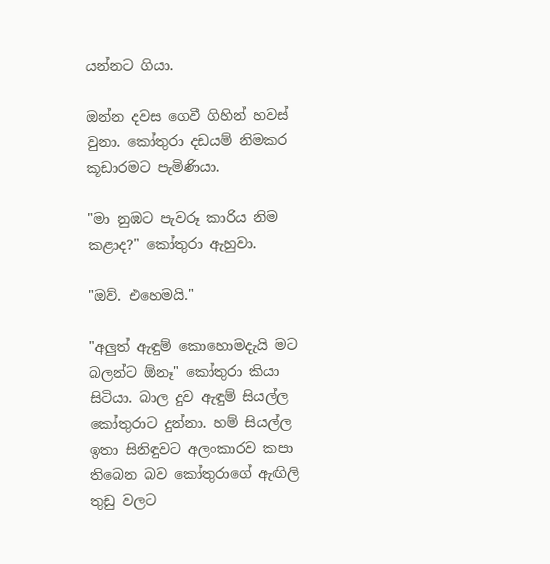යන්නට ගියා.

ඔන්න දවස ගෙවී ගිහින් හවස් වුනා. කෝතුරා දඩයම් නිමකර කූඩාරමට පැමිණියා.

"මා නුඹට පැවරූ කාරිය නිම කළාද?" කෝතුරා ඇහුවා.

"ඔව්. එහෙමයි."

"අලුත් ඇඳුම් කොහොමදැයි මට බලන්ට ඕනෑ" කෝතුරා කියා සිටියා. බාල දුව ඇඳුම් සියල්ල කෝතුරාට දුන්නා. හම් සියල්ල ඉතා සිනිඳුවට අලංකාරව කපා තිබෙන බව කෝතුරාගේ ඇඟිලි තුඩු වලට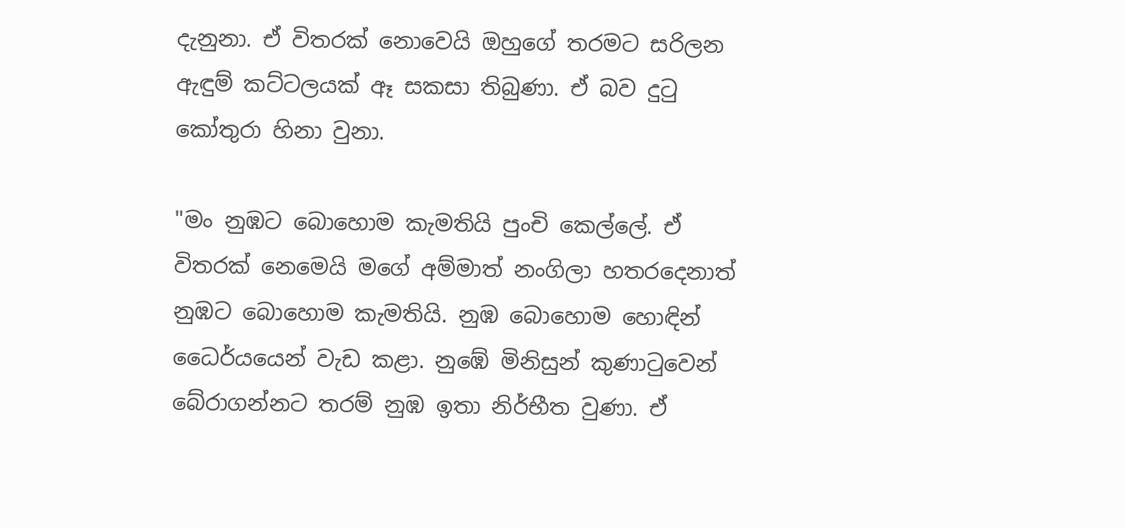දැනුනා. ඒ විතරක් නොවෙයි ඔහුගේ තරමට සරිලන ඇඳුම් කට්ටලයක් ඈ සකසා තිබුණා. ඒ බව දුටු කෝතුරා හිනා වුනා.

"මං නුඹට බොහොම කැමතියි පුංචි කෙල්ලේ. ඒ විතරක් නෙමෙයි මගේ අම්මාත් නංගිලා හතරදෙනාත් නුඹට බොහොම කැමතියි. නුඹ බොහොම හොඳින් ධෛර්යයෙන් වැඩ කළා. නුඹේ මිනිසුන් කුණාටුවෙන් බේරාගන්නට තරම් නුඹ ඉතා නිර්භීත වුණා. ඒ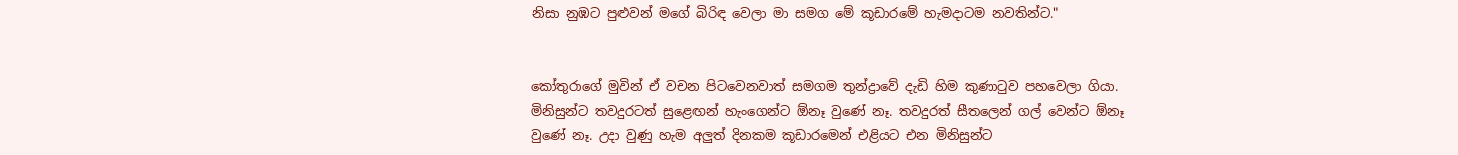නිසා නුඹට පුළුවන් මගේ බිරිඳ වෙලා මා සමග මේ කූඩාරමේ හැමදාටම නවතින්ට."


කෝතුරාගේ මුවින් ඒ වචන පිටවෙනවාත් සමගම තුන්ද්‍රාවේ දැඩි හිම කුණාටුව පහවෙලා ගියා. මිනිසුන්ට තවදුරටත් සුළෙඟන් හැංගෙන්ට ඕනෑ වුණේ නෑ. තවදුරත් සීතලෙන් ගල් වෙන්ට ඕනෑ වුණේ නෑ. උදා වුණු හැම අලුත් දිනකම කූඩාරමෙන් එළියට එන මිනිසුන්ට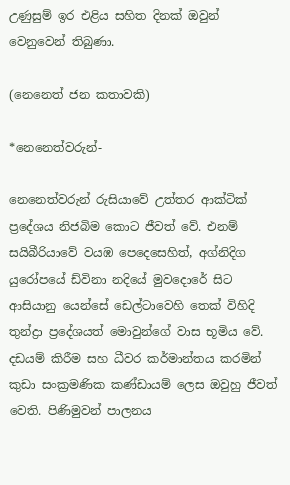උණුසුම් ඉර එළිය සහිත දිනක් ඔවුන් වෙනුවෙන් තිබුණා.

(නෙනෙත් ජන කතාවකි)

*නෙනෙත්වරුන්-

නෙනෙත්වරුන් රුසියාවේ උත්තර ආක්ටික් ප්‍රදේශය නිජබිම කොට ජීවත් වේ. එනම් සයිබීරියාවේ වයඹ පෙදෙසෙහිත්, අග්නිදිග යුරෝපයේ ඩ්විනා නදියේ මුවදොරේ සිට ආසියානු යෙන්සේ ඩෙල්ටාවෙහි තෙක් විහිදි තුන්ද්‍රා ප්‍රදේශයත් මොවුන්ගේ වාස භූමිය වේ. දඩයම් කිරීම සහ ධීවර කර්මාන්තය කරමින් කුඩා සංක්‍රමණික කණ්ඩායම් ලෙස ඔවුහු ජීවත් වෙති. පිණිමුවන් පාලනය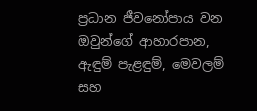ප්‍රධාන ජීවනෝපාය වන ඔවුන්ගේ ආහාරපාන, ඇඳුම් පැළඳුම්, මෙවලම් සහ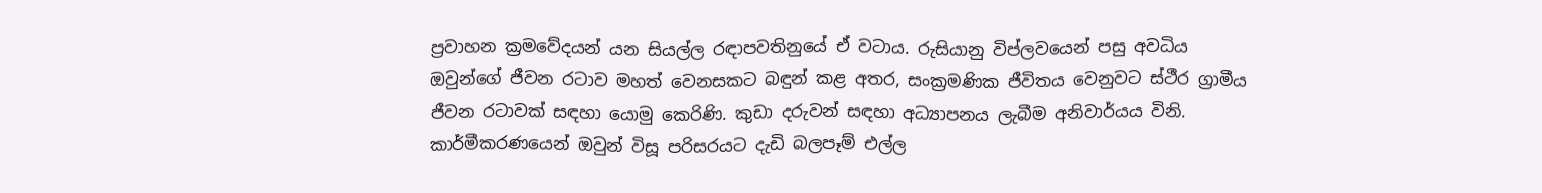ප්‍රවාහන ක්‍රමවේදයන් යන සියල්ල රඳාපවතිනුයේ ඒ වටාය. රුසියානු විප්ලවයෙන් පසු අවධිය ඔවුන්ගේ ජීවන රටාව මහත් වෙනසකට බඳුන් කළ අතර, සංක්‍රමණික ජීවිතය වෙනුවට ස්ථීර ග්‍රාමීය ජීවන රටාවක් සඳහා යොමු කෙරිණි. කුඩා දරුවන් සඳහා අධ්‍යාපනය ලැබීම අනිවාර්යය විනි. කාර්මීකරණයෙන් ඔවුන් විසූ පරිසරයට දැඩි බලපෑම් එල්ල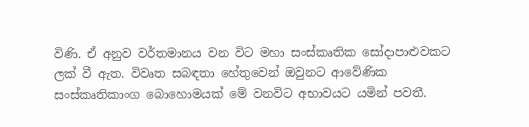විණි. ඒ අනුව වර්තමානය වන විට මහා සංස්කෘතික සෝදාපාළුවකට ලක් වී ඇත. විවෘත සබඳතා හේතුවෙන් ඔවුනට ආවේණික සංස්කෘතිකාංග බොහොමයක් මේ වනවිට අභාවයට යමින් පවතී.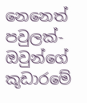නෙනෙත් පවුලක්- ඔවුන්ගේ කූඩාරමේ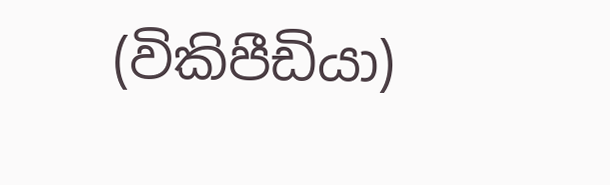(විකිපීඩියා)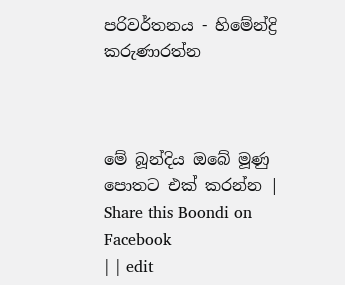පරිවර්තනය - හිමේන්ද්‍රි කරුණාරත්න



මේ බූන්දිය ඔබේ මූණු පොතට එක් කරන්න | Share this Boondi on Facebook
| | edit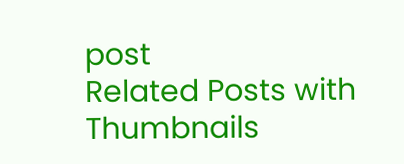post
Related Posts with Thumbnails